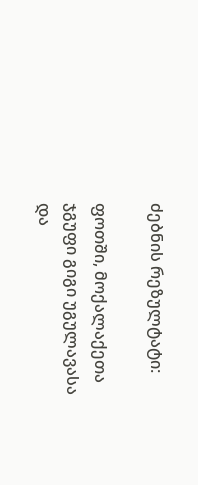ძებნის რეზულტატი:

ფოთში, მოქალაქეთა ჯგუფი გიგი უგულავასა და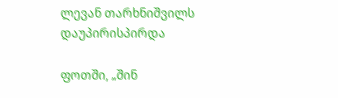ლევან თარხნიშვილს დაუპირისპირდა

ფოთში, „შინ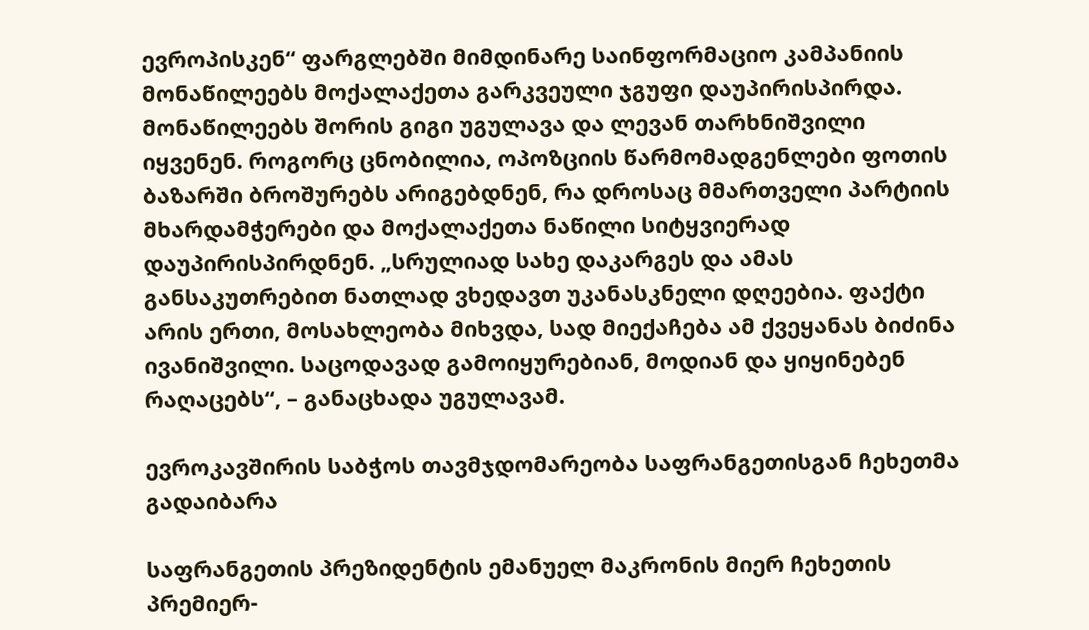ევროპისკენ“ ფარგლებში მიმდინარე საინფორმაციო კამპანიის მონაწილეებს მოქალაქეთა გარკვეული ჯგუფი დაუპირისპირდა. მონაწილეებს შორის გიგი უგულავა და ლევან თარხნიშვილი იყვენენ. როგორც ცნობილია, ოპოზციის წარმომადგენლები ფოთის ბაზარში ბროშურებს არიგებდნენ, რა დროსაც მმართველი პარტიის მხარდამჭერები და მოქალაქეთა ნაწილი სიტყვიერად დაუპირისპირდნენ. „სრულიად სახე დაკარგეს და ამას განსაკუთრებით ნათლად ვხედავთ უკანასკნელი დღეებია. ფაქტი არის ერთი, მოსახლეობა მიხვდა, სად მიექაჩება ამ ქვეყანას ბიძინა ივანიშვილი. საცოდავად გამოიყურებიან, მოდიან და ყიყინებენ რაღაცებს“, – განაცხადა უგულავამ.

ევროკავშირის საბჭოს თავმჯდომარეობა საფრანგეთისგან ჩეხეთმა გადაიბარა

საფრანგეთის პრეზიდენტის ემანუელ მაკრონის მიერ ჩეხეთის პრემიერ-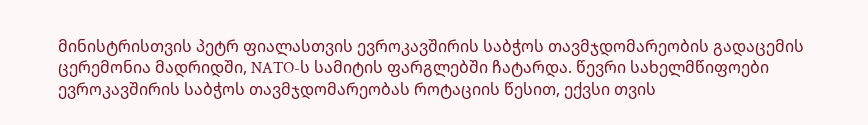მინისტრისთვის პეტრ ფიალასთვის ევროკავშირის საბჭოს თავმჯდომარეობის გადაცემის ცერემონია მადრიდში, NATO-ს სამიტის ფარგლებში ჩატარდა. წევრი სახელმწიფოები ევროკავშირის საბჭოს თავმჯდომარეობას როტაციის წესით, ექვსი თვის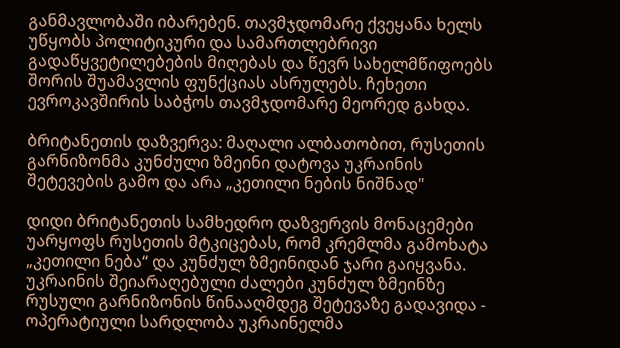განმავლობაში იბარებენ. თავმჯდომარე ქვეყანა ხელს უწყობს პოლიტიკური და სამართლებრივი გადაწყვეტილებების მიღებას და წევრ სახელმწიფოებს შორის შუამავლის ფუნქციას ასრულებს. ჩეხეთი ევროკავშირის საბჭოს თავმჯდომარე მეორედ გახდა.

ბრიტანეთის დაზვერვა: მაღალი ალბათობით, რუსეთის გარნიზონმა კუნძული ზმეინი დატოვა უკრაინის შეტევების გამო და არა „კეთილი ნების ნიშნად"

დიდი ბრიტანეთის სამხედრო დაზვერვის მონაცემები უარყოფს რუსეთის მტკიცებას, რომ კრემლმა გამოხატა „კეთილი ნება“ და კუნძულ ზმეინიდან ჯარი გაიყვანა. უკრაინის შეიარაღებული ძალები კუნძულ ზმეინზე რუსული გარნიზონის წინააღმდეგ შეტევაზე გადავიდა - ოპერატიული სარდლობა უკრაინელმა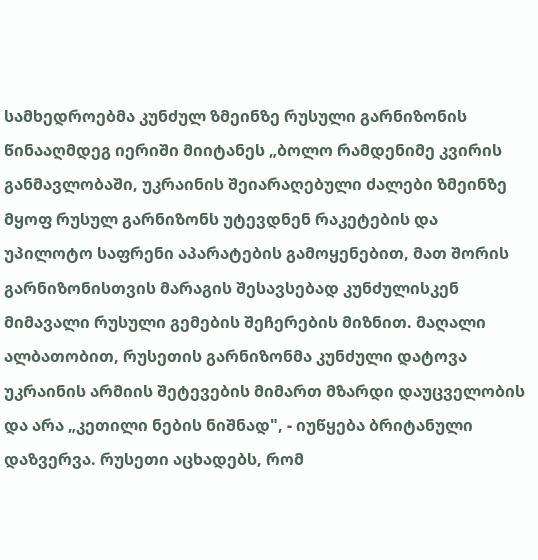სამხედროებმა კუნძულ ზმეინზე რუსული გარნიზონის წინააღმდეგ იერიში მიიტანეს „ბოლო რამდენიმე კვირის განმავლობაში, უკრაინის შეიარაღებული ძალები ზმეინზე მყოფ რუსულ გარნიზონს უტევდნენ რაკეტების და უპილოტო საფრენი აპარატების გამოყენებით, მათ შორის გარნიზონისთვის მარაგის შესავსებად კუნძულისკენ მიმავალი რუსული გემების შეჩერების მიზნით. მაღალი ალბათობით, რუსეთის გარნიზონმა კუნძული დატოვა უკრაინის არმიის შეტევების მიმართ მზარდი დაუცველობის და არა „კეთილი ნების ნიშნად", - იუწყება ბრიტანული დაზვერვა. რუსეთი აცხადებს, რომ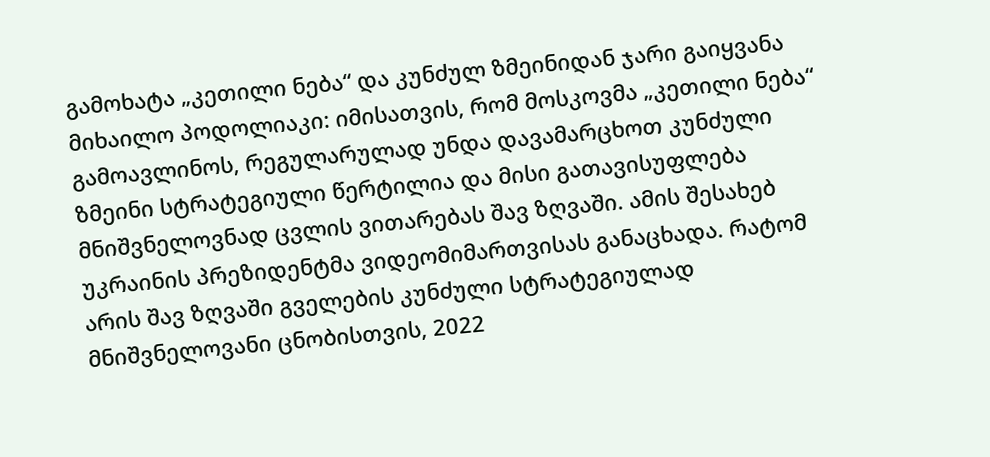გამოხატა „კეთილი ნება“ და კუნძულ ზმეინიდან ჯარი გაიყვანა მიხაილო პოდოლიაკი: იმისათვის, რომ მოსკოვმა „კეთილი ნება“ გამოავლინოს, რეგულარულად უნდა დავამარცხოთ კუნძული ზმეინი სტრატეგიული წერტილია და მისი გათავისუფლება მნიშვნელოვნად ცვლის ვითარებას შავ ზღვაში. ამის შესახებ უკრაინის პრეზიდენტმა ვიდეომიმართვისას განაცხადა. რატომ არის შავ ზღვაში გველების კუნძული სტრატეგიულად მნიშვნელოვანი ცნობისთვის, 2022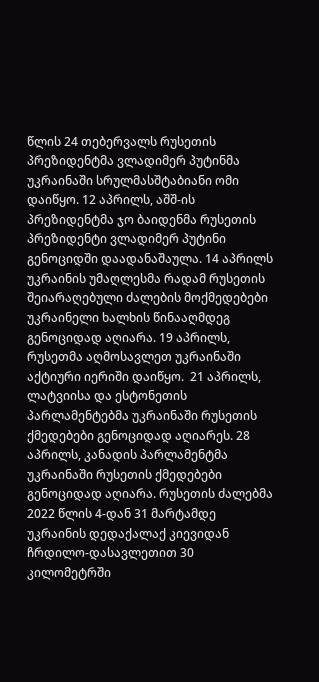წლის 24 თებერვალს რუსეთის პრეზიდენტმა ვლადიმერ პუტინმა უკრაინაში სრულმასშტაბიანი ომი დაიწყო. 12 აპრილს, აშშ-ის პრეზიდენტმა ჯო ბაიდენმა რუსეთის პრეზიდენტი ვლადიმერ პუტინი გენოციდში დაადანაშაულა. 14 აპრილს უკრაინის უმაღლესმა რადამ რუსეთის შეიარაღებული ძალების მოქმედებები უკრაინელი ხალხის წინააღმდეგ გენოციდად აღიარა. 19 აპრილს, რუსეთმა აღმოსავლეთ უკრაინაში აქტიური იერიში დაიწყო.  21 აპრილს, ლატვიისა და ესტონეთის პარლამენტებმა უკრაინაში რუსეთის ქმედებები გენოციდად აღიარეს. 28 აპრილს, კანადის პარლამენტმა უკრაინაში რუსეთის ქმედებები გენოციდად აღიარა. რუსეთის ძალებმა 2022 წლის 4-დან 31 მარტამდე უკრაინის დედაქალაქ კიევიდან ჩრდილო-დასავლეთით 30 კილომეტრში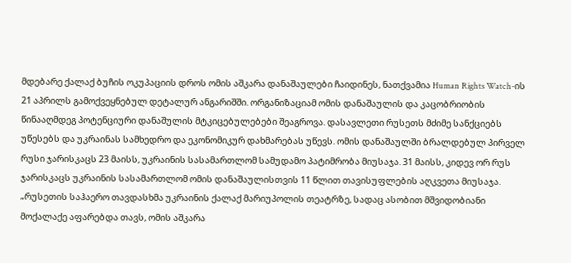მდებარე ქალაქ ბუჩის ოკუპაციის დროს ომის აშკარა დანაშაულები ჩაიდინეს, ნათქვამია Human Rights Watch-ის 21 აპრილს გამოქვეყნებულ დეტალურ ანგარიშში. ორგანიზაციამ ომის დანაშაულის და კაცობრიობის წინააღმდეგ პოტენციური დანაშულის მტკიცებულებები შეაგროვა. დასავლეთი რუსეთს მძიმე სანქციებს უწესებს და უკრაინას სამხედრო და ეკონომიკურ დახმარებას უწევს. ომის დანაშაულში ბრალდებულ პირველ რუსი ჯარისკაცს 23 მაისს, უკრაინის სასამართლომ სამუდამო პატიმრობა მიუსაჯა. 31 მაისს, კიდევ ორ რუს ჯარისკაცს უკრაინის სასამართლომ ომის დანაშაულისთვის 11 წლით თავისუფლების აღკვეთა მიუსაჯა. „რუსეთის საჰაერო თავდასხმა უკრაინის ქალაქ მარიუპოლის თეატრზე, სადაც ასობით მშვიდობიანი მოქალაქე აფარებდა თავს, ომის აშკარა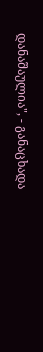დანაშაულია", - განაცხადა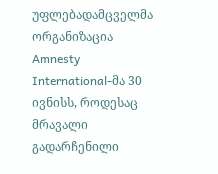უფლებადამცველმა ორგანიზაცია Amnesty International-მა 30 ივნისს, როდესაც მრავალი გადარჩენილი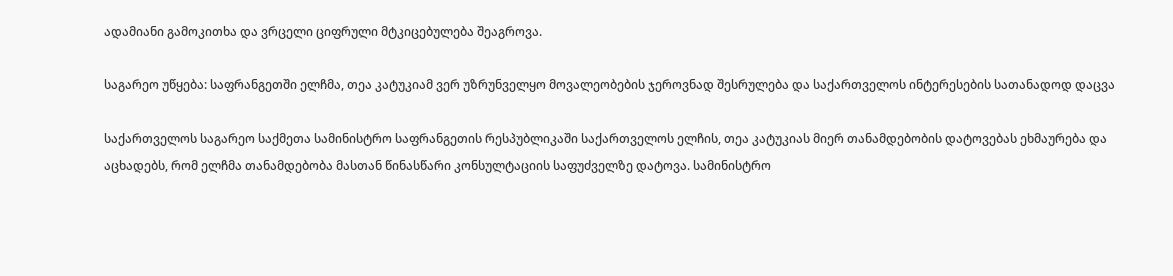ადამიანი გამოკითხა და ვრცელი ციფრული მტკიცებულება შეაგროვა.

საგარეო უწყება: საფრანგეთში ელჩმა, თეა კატუკიამ ვერ უზრუნველყო მოვალეობების ჯეროვნად შესრულება და საქართველოს ინტერესების სათანადოდ დაცვა

საქართველოს საგარეო საქმეთა სამინისტრო საფრანგეთის რესპუბლიკაში საქართველოს ელჩის, თეა კატუკიას მიერ თანამდებობის დატოვებას ეხმაურება და აცხადებს, რომ ელჩმა თანამდებობა მასთან წინასწარი კონსულტაციის საფუძველზე დატოვა. სამინისტრო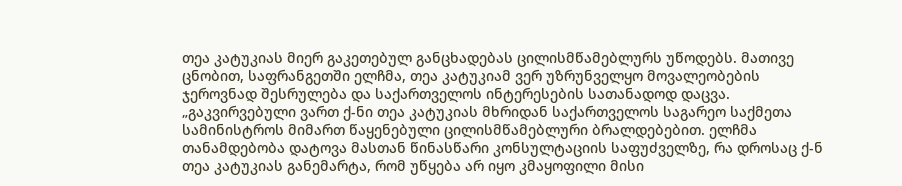თეა კატუკიას მიერ გაკეთებულ განცხადებას ცილისმწამებლურს უწოდებს. მათივე ცნობით, საფრანგეთში ელჩმა, თეა კატუკიამ ვერ უზრუნველყო მოვალეობების ჯეროვნად შესრულება და საქართველოს ინტერესების სათანადოდ დაცვა. „გაკვირვებული ვართ ქ-ნი თეა კატუკიას მხრიდან საქართველოს საგარეო საქმეთა სამინისტროს მიმართ წაყენებული ცილისმწამებლური ბრალდებებით. ელჩმა თანამდებობა დატოვა მასთან წინასწარი კონსულტაციის საფუძველზე, რა დროსაც ქ-ნ თეა კატუკიას განემარტა, რომ უწყება არ იყო კმაყოფილი მისი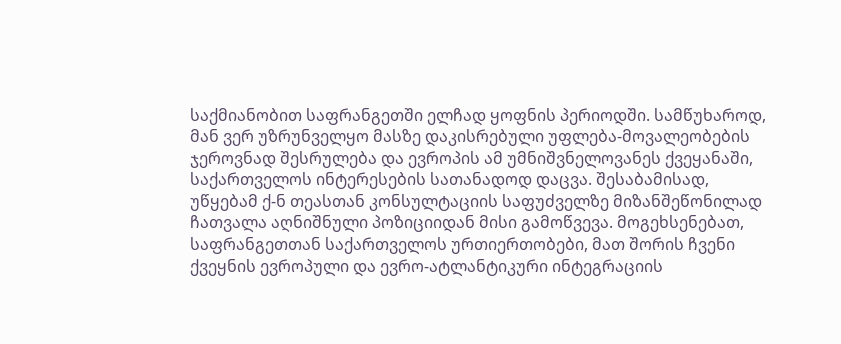საქმიანობით საფრანგეთში ელჩად ყოფნის პერიოდში. სამწუხაროდ, მან ვერ უზრუნველყო მასზე დაკისრებული უფლება-მოვალეობების ჯეროვნად შესრულება და ევროპის ამ უმნიშვნელოვანეს ქვეყანაში, საქართველოს ინტერესების სათანადოდ დაცვა. შესაბამისად, უწყებამ ქ-ნ თეასთან კონსულტაციის საფუძველზე მიზანშეწონილად ჩათვალა აღნიშნული პოზიციიდან მისი გამოწვევა. მოგეხსენებათ, საფრანგეთთან საქართველოს ურთიერთობები, მათ შორის ჩვენი ქვეყნის ევროპული და ევრო-ატლანტიკური ინტეგრაციის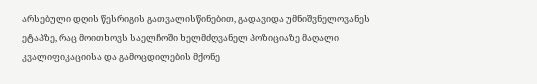არსებული დღის წესრიგის გათვალისწინებით, გადავიდა უმნიშვნელოვანეს ეტაპზე, რაც მოითხოვს საელჩოში ხელმძღვანელ პოზიციაზე მაღალი კვალიფიკაციისა და გამოცდილების მქონე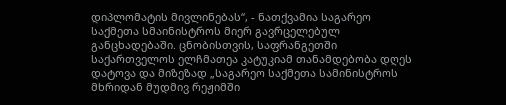დიპლომატის მივლინებას“, - ნათქვამია საგარეო საქმეთა სმაინისტროს მიერ გავრცელებულ განცხადებაში. ცნობისთვის, საფრანგეთში საქართველოს ელჩმათეა კატუკიამ თანამდებობა დღეს დატოვა და მიზეზად „საგარეო საქმეთა სამინისტროს მხრიდან მუდმივ რეჟიმში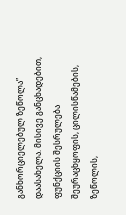განხორციელებულ ზეწოლა” დაასახელა. მისივე განცხადებით, ფუნქციის შესრულება შეურაცხყოფის, ცილისწამების, ზეწოლის,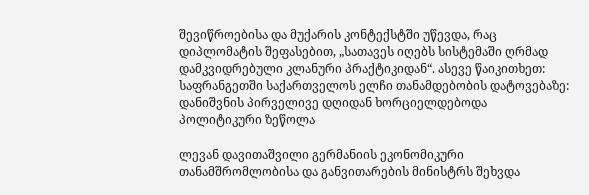შევიწროებისა და მუქარის კონტექსტში უწევდა, რაც დიპლომატის შეფასებით, „სათავეს იღებს სისტემაში ღრმად დამკვიდრებული კლანური პრაქტიკიდან“. ასევე წაიკითხეთ: საფრანგეთში საქართველოს ელჩი თანამდებობის დატოვებაზე: დანიშვნის პირველივე დღიდან ხორციელდებოდა პოლიტიკური ზეწოლა

ლევან დავითაშვილი გერმანიის ეკონომიკური თანამშრომლობისა და განვითარების მინისტრს შეხვდა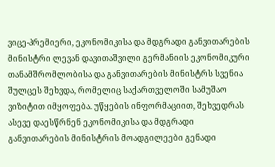ვიცე-პრემიერი, ეკონომიკისა და მდგრადი განვითარების მინისტრი ლევან დავითაშვილი გერმანიის ეკონომიკური თანამშრომლობისა და განვითარების მინისტრს სვენია შულცეს შეხვდა, რომელიც საქართველოში სამუშაო ვიზიტით იმყოფება. უწყების ინფორმაციით, შეხვედრას ასევე დაესწრნენ ეკონომიკისა და მდგრადი განვითარების მინისტრის მოადგილეები გენადი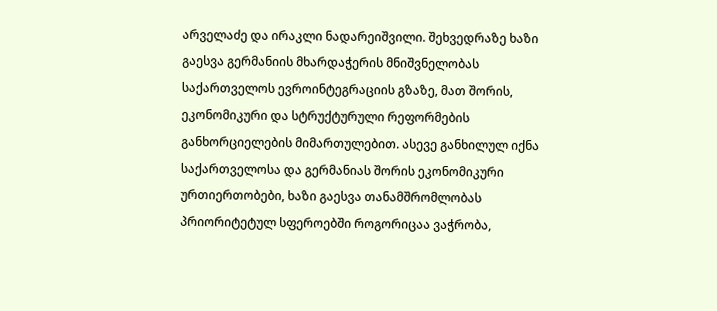არველაძე და ირაკლი ნადარეიშვილი. შეხვედრაზე ხაზი გაესვა გერმანიის მხარდაჭერის მნიშვნელობას საქართველოს ევროინტეგრაციის გზაზე, მათ შორის, ეკონომიკური და სტრუქტურული რეფორმების განხორციელების მიმართულებით. ასევე განხილულ იქნა საქართველოსა და გერმანიას შორის ეკონომიკური ურთიერთობები, ხაზი გაესვა თანამშრომლობას პრიორიტეტულ სფეროებში როგორიცაა ვაჭრობა,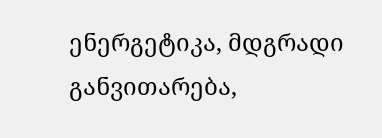ენერგეტიკა, მდგრადი განვითარება,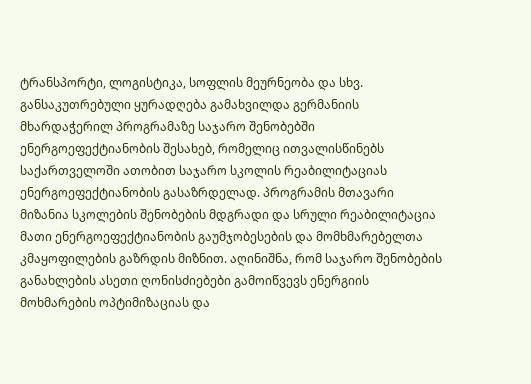ტრანსპორტი, ლოგისტიკა, სოფლის მეურნეობა და სხვ. განსაკუთრებული ყურადღება გამახვილდა გერმანიის მხარდაჭერილ პროგრამაზე საჯარო შენობებში ენერგოეფექტიანობის შესახებ, რომელიც ითვალისწინებს საქართველოში ათობით საჯარო სკოლის რეაბილიტაციას ენერგოეფექტიანობის გასაზრდელად. პროგრამის მთავარი მიზანია სკოლების შენობების მდგრადი და სრული რეაბილიტაცია მათი ენერგოეფექტიანობის გაუმჯობესების და მომხმარებელთა კმაყოფილების გაზრდის მიზნით. აღინიშნა, რომ საჯარო შენობების განახლების ასეთი ღონისძიებები გამოიწვევს ენერგიის მოხმარების ოპტიმიზაციას და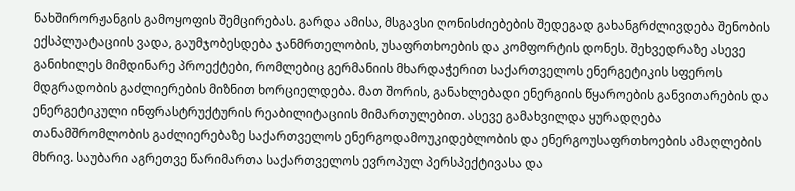ნახშირორჟანგის გამოყოფის შემცირებას. გარდა ამისა, მსგავსი ღონისძიებების შედეგად გახანგრძლივდება შენობის ექსპლუატაციის ვადა, გაუმჯობესდება ჯანმრთელობის, უსაფრთხოების და კომფორტის დონეს. შეხვედრაზე ასევე განიხილეს მიმდინარე პროექტები, რომლებიც გერმანიის მხარდაჭერით საქართველოს ენერგეტიკის სფეროს მდგრადობის გაძლიერების მიზნით ხორციელდება. მათ შორის, განახლებადი ენერგიის წყაროების განვითარების და ენერგეტიკული ინფრასტრუქტურის რეაბილიტაციის მიმართულებით. ასევე გამახვილდა ყურადღება თანამშრომლობის გაძლიერებაზე საქართველოს ენერგოდამოუკიდებლობის და ენერგოუსაფრთხოების ამაღლების მხრივ. საუბარი აგრეთვე წარიმართა საქართველოს ევროპულ პერსპექტივასა და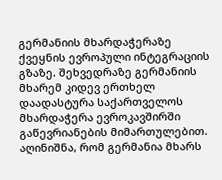გერმანიის მხარდაჭერაზე ქვეყნის ევროპული ინტეგრაციის გზაზე. შეხვედრაზე გერმანიის მხარემ კიდევ ერთხელ დაადასტურა საქართველოს მხარდაჭერა ევროკავშირში გაწევრიანების მიმართულებით. აღინიშნა, რომ გერმანია მხარს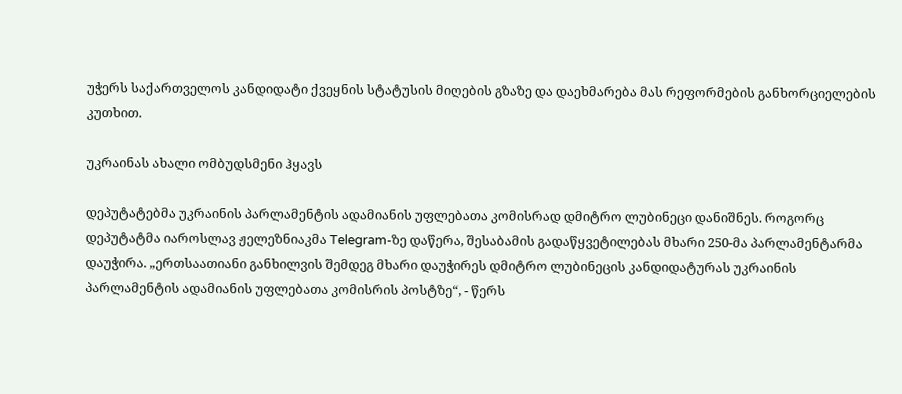უჭერს საქართველოს კანდიდატი ქვეყნის სტატუსის მიღების გზაზე და დაეხმარება მას რეფორმების განხორციელების კუთხით.

უკრაინას ახალი ომბუდსმენი ჰყავს

დეპუტატებმა უკრაინის პარლამენტის ადამიანის უფლებათა კომისრად დმიტრო ლუბინეცი დანიშნეს. როგორც დეპუტატმა იაროსლავ ჟელეზნიაკმა Telegram-ზე დაწერა, შესაბამის გადაწყვეტილებას მხარი 250-მა პარლამენტარმა დაუჭირა. „ერთსაათიანი განხილვის შემდეგ მხარი დაუჭირეს დმიტრო ლუბინეცის კანდიდატურას უკრაინის პარლამენტის ადამიანის უფლებათა კომისრის პოსტზე“, - წერს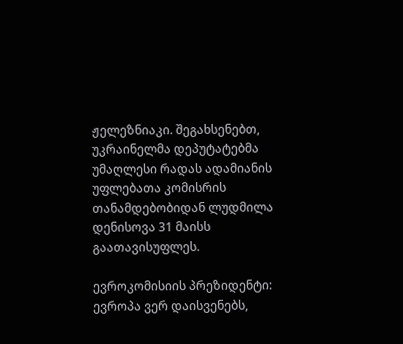ჟელეზნიაკი. შეგახსენებთ, უკრაინელმა დეპუტატებმა უმაღლესი რადას ადამიანის უფლებათა კომისრის თანამდებობიდან ლუდმილა დენისოვა 31 მაისს გაათავისუფლეს.

ევროკომისიის პრეზიდენტი: ევროპა ვერ დაისვენებს,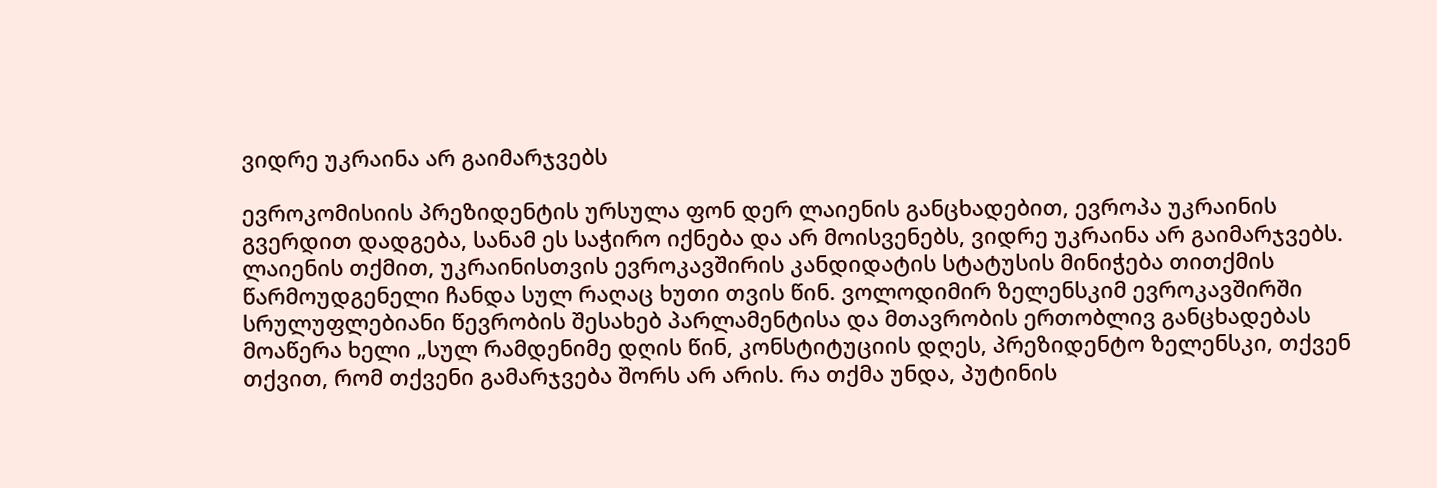ვიდრე უკრაინა არ გაიმარჯვებს

ევროკომისიის პრეზიდენტის ურსულა ფონ დერ ლაიენის განცხადებით, ევროპა უკრაინის გვერდით დადგება, სანამ ეს საჭირო იქნება და არ მოისვენებს, ვიდრე უკრაინა არ გაიმარჯვებს. ლაიენის თქმით, უკრაინისთვის ევროკავშირის კანდიდატის სტატუსის მინიჭება თითქმის წარმოუდგენელი ჩანდა სულ რაღაც ხუთი თვის წინ. ვოლოდიმირ ზელენსკიმ ევროკავშირში სრულუფლებიანი წევრობის შესახებ პარლამენტისა და მთავრობის ერთობლივ განცხადებას მოაწერა ხელი „სულ რამდენიმე დღის წინ, კონსტიტუციის დღეს, პრეზიდენტო ზელენსკი, თქვენ თქვით, რომ თქვენი გამარჯვება შორს არ არის. რა თქმა უნდა, პუტინის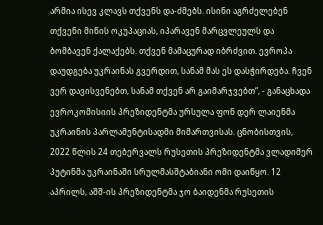არმია ისევ კლავს თქვენს და-ძმებს. ისინი აგრძელებენ თქვენი მიწის ოკუპაციას, იპარავენ მარცვლეულს და ბომბავენ ქალაქებს. თქვენ მამაცურად იბრძვით. ევროპა დაუდგება უკრაინას გვერდით, სანამ მას ეს დასჭირდება. ჩვენ ვერ დავისვენებთ, სანამ თქვენ არ გაიმარჯვებთ“, - განაცხადა ევროკომისიის პრეზიდენტმა ურსულა ფონ დერ ლაიენმა უკრაინის პარლამენტისადმი მიმართვისას. ცნობისთვის, 2022 წლის 24 თებერვალს რუსეთის პრეზიდენტმა ვლადიმერ პუტინმა უკრაინაში სრულმასშტაბიანი ომი დაიწყო. 12 აპრილს, აშშ-ის პრეზიდენტმა ჯო ბაიდენმა რუსეთის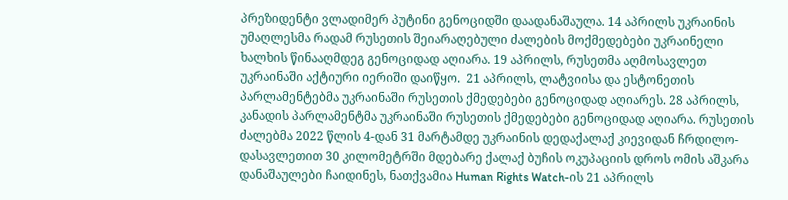პრეზიდენტი ვლადიმერ პუტინი გენოციდში დაადანაშაულა. 14 აპრილს უკრაინის უმაღლესმა რადამ რუსეთის შეიარაღებული ძალების მოქმედებები უკრაინელი ხალხის წინააღმდეგ გენოციდად აღიარა. 19 აპრილს, რუსეთმა აღმოსავლეთ უკრაინაში აქტიური იერიში დაიწყო.  21 აპრილს, ლატვიისა და ესტონეთის პარლამენტებმა უკრაინაში რუსეთის ქმედებები გენოციდად აღიარეს. 28 აპრილს, კანადის პარლამენტმა უკრაინაში რუსეთის ქმედებები გენოციდად აღიარა. რუსეთის ძალებმა 2022 წლის 4-დან 31 მარტამდე უკრაინის დედაქალაქ კიევიდან ჩრდილო-დასავლეთით 30 კილომეტრში მდებარე ქალაქ ბუჩის ოკუპაციის დროს ომის აშკარა დანაშაულები ჩაიდინეს, ნათქვამია Human Rights Watch-ის 21 აპრილს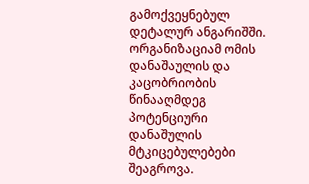გამოქვეყნებულ დეტალურ ანგარიშში. ორგანიზაციამ ომის დანაშაულის და კაცობრიობის წინააღმდეგ პოტენციური დანაშულის მტკიცებულებები შეაგროვა.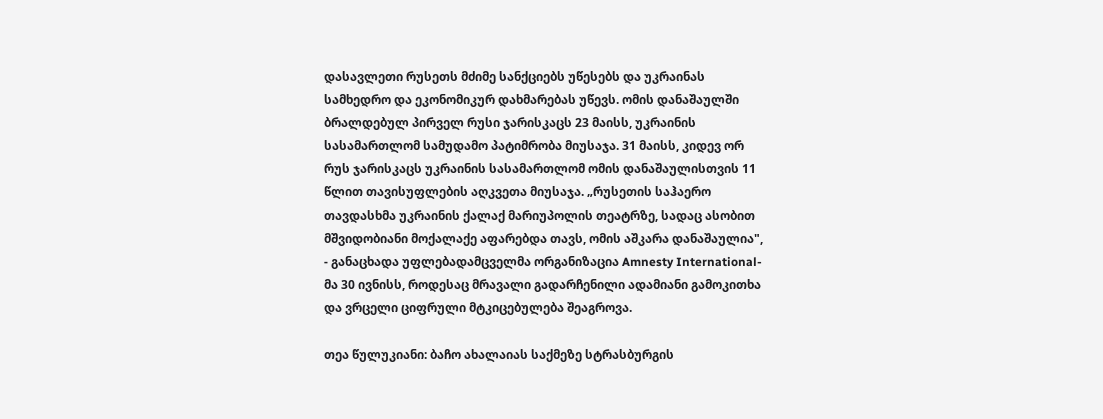დასავლეთი რუსეთს მძიმე სანქციებს უწესებს და უკრაინას სამხედრო და ეკონომიკურ დახმარებას უწევს. ომის დანაშაულში ბრალდებულ პირველ რუსი ჯარისკაცს 23 მაისს, უკრაინის სასამართლომ სამუდამო პატიმრობა მიუსაჯა. 31 მაისს, კიდევ ორ რუს ჯარისკაცს უკრაინის სასამართლომ ომის დანაშაულისთვის 11 წლით თავისუფლების აღკვეთა მიუსაჯა. „რუსეთის საჰაერო თავდასხმა უკრაინის ქალაქ მარიუპოლის თეატრზე, სადაც ასობით მშვიდობიანი მოქალაქე აფარებდა თავს, ომის აშკარა დანაშაულია", - განაცხადა უფლებადამცველმა ორგანიზაცია Amnesty International-მა 30 ივნისს, როდესაც მრავალი გადარჩენილი ადამიანი გამოკითხა და ვრცელი ციფრული მტკიცებულება შეაგროვა.

თეა წულუკიანი: ბაჩო ახალაიას საქმეზე სტრასბურგის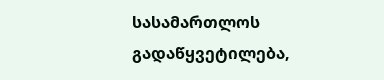სასამართლოს გადაწყვეტილება,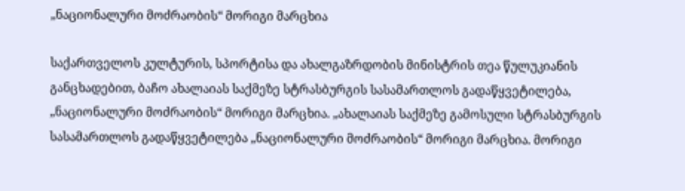„ნაციონალური მოძრაობის“ მორიგი მარცხია

საქართველოს კულტურის, სპორტისა და ახალგაზრდობის მინისტრის თეა წულუკიანის განცხადებით, ბაჩო ახალაიას საქმეზე სტრასბურგის სასამართლოს გადაწყვეტილება, „ნაციონალური მოძრაობის“ მორიგი მარცხია. „ახალაიას საქმეზე გამოსული სტრასბურგის სასამართლოს გადაწყვეტილება „ნაციონალური მოძრაობის“ მორიგი მარცხია. მორიგი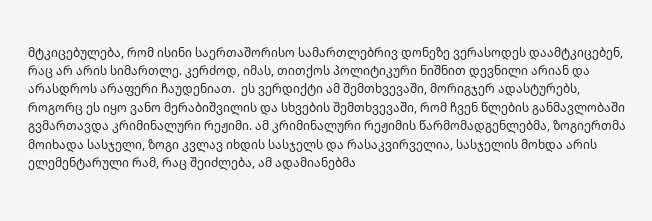მტკიცებულება, რომ ისინი საერთაშორისო სამართლებრივ დონეზე ვერასოდეს დაამტკიცებენ, რაც არ არის სიმართლე. კერძოდ, იმას, თითქოს პოლიტიკური ნიშნით დევნილი არიან და  არასდროს არაფერი ჩაუდენიათ.  ეს ვერდიქტი ამ შემთხვევაში, მორიგჯერ ადასტურებს, როგორც ეს იყო ვანო მერაბიშვილის და სხვების შემთხვევაში, რომ ჩვენ წლების განმავლობაში გვმართავდა კრიმინალური რეჟიმი. ამ კრიმინალური რეჟიმის წარმომადგენლებმა, ზოგიერთმა მოიხადა სასჯელი, ზოგი კვლავ იხდის სასჯელს და რასაკვირველია, სასჯელის მოხდა არის ელემენტარული რამ, რაც შეიძლება, ამ ადამიანებმა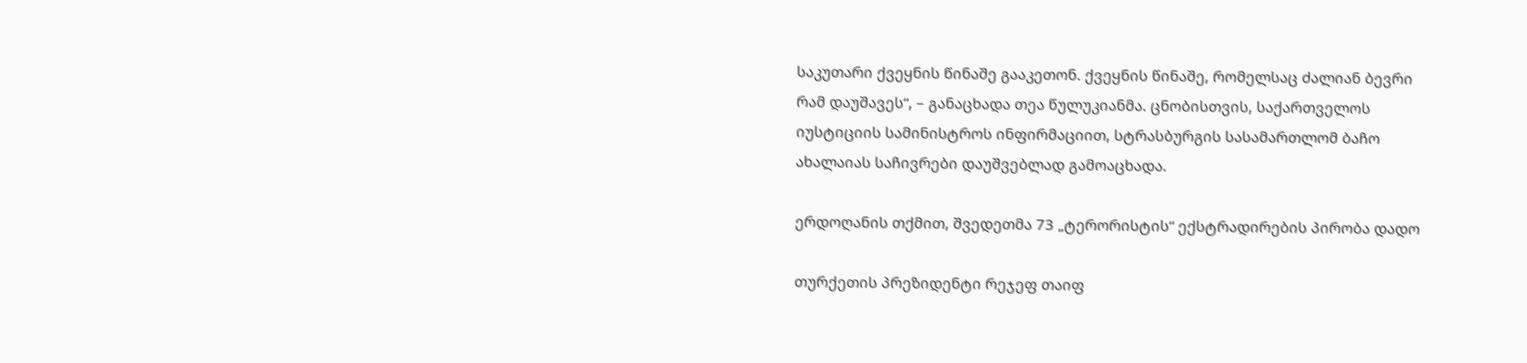საკუთარი ქვეყნის წინაშე გააკეთონ. ქვეყნის წინაშე, რომელსაც ძალიან ბევრი რამ დაუშავეს“, – განაცხადა თეა წულუკიანმა. ცნობისთვის, საქართველოს იუსტიციის სამინისტროს ინფირმაციით, სტრასბურგის სასამართლომ ბაჩო ახალაიას საჩივრები დაუშვებლად გამოაცხადა.

ერდოღანის თქმით, შვედეთმა 73 „ტერორისტის“ ექსტრადირების პირობა დადო

თურქეთის პრეზიდენტი რეჯეფ თაიფ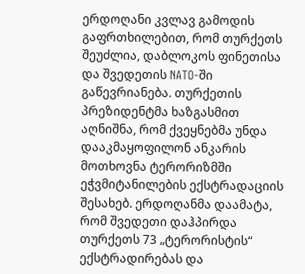ერდოღანი კვლავ გამოდის გაფრთხილებით, რომ თურქეთს შეუძლია, დაბლოკოს ფინეთისა და შვედეთის NATO-ში გაწევრიანება. თურქეთის პრეზიდენტმა ხაზგასმით აღნიშნა, რომ ქვეყნებმა უნდა დააკმაყოფილონ ანკარის მოთხოვნა ტერორიზმში ეჭვმიტანილების ექსტრადაციის შესახებ. ერდოღანმა დაამატა, რომ შვედეთი დაჰპირდა თურქეთს 73 „ტერორისტის“ ექსტრადირებას და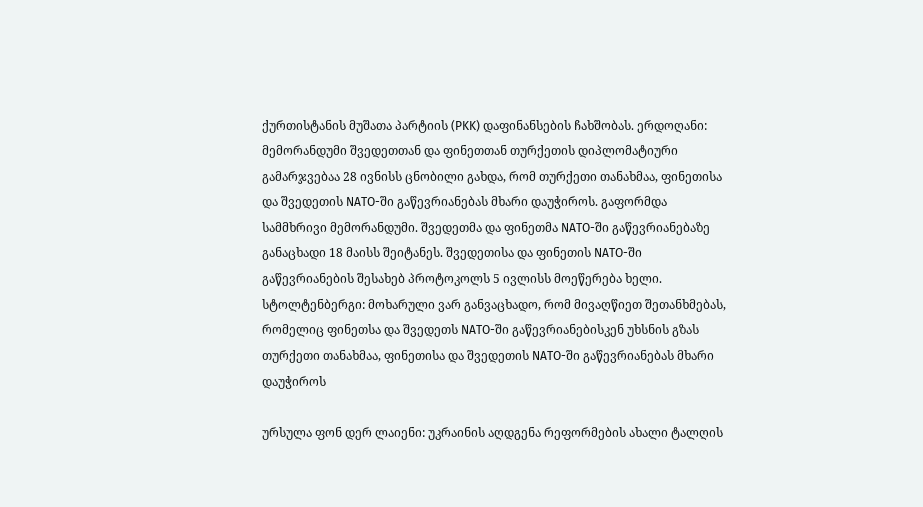ქურთისტანის მუშათა პარტიის (PKK) დაფინანსების ჩახშობას. ერდოღანი: მემორანდუმი შვედეთთან და ფინეთთან თურქეთის დიპლომატიური გამარჯვებაა 28 ივნისს ცნობილი გახდა, რომ თურქეთი თანახმაა, ფინეთისა და შვედეთის NATO-ში გაწევრიანებას მხარი დაუჭიროს. გაფორმდა სამმხრივი მემორანდუმი. შვედეთმა და ფინეთმა NATO-ში გაწევრიანებაზე განაცხადი 18 მაისს შეიტანეს. შვედეთისა და ფინეთის NATO-ში გაწევრიანების შესახებ პროტოკოლს 5 ივლისს მოეწერება ხელი.  სტოლტენბერგი: მოხარული ვარ განვაცხადო, რომ მივაღწიეთ შეთანხმებას, რომელიც ფინეთსა და შვედეთს NATO-ში გაწევრიანებისკენ უხსნის გზას თურქეთი თანახმაა, ფინეთისა და შვედეთის NATO-ში გაწევრიანებას მხარი დაუჭიროს

ურსულა ფონ დერ ლაიენი: უკრაინის აღდგენა რეფორმების ახალი ტალღის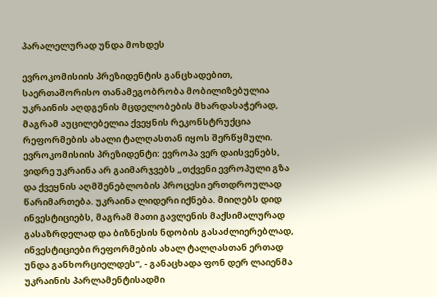პარალელურად უნდა მოხდეს

ევროკომისიის პრეზიდენტის განცხადებით, საერთაშორისო თანამეგობრობა მობილიზებულია უკრაინის აღდგენის მცდელობების მხარდასაჭერად, მაგრამ აუცილებელია ქვეყნის რეკონსტრუქცია რეფორმების ახალი ტალღასთან იყოს შერწყმული. ევროკომისიის პრეზიდენტი: ევროპა ვერ დაისვენებს, ვიდრე უკრაინა არ გაიმარჯვებს „თქვენი ევროპული გზა და ქვეყნის აღმშენებლობის პროცესი ერთდროულად წარიმართება. უკრაინა ლიდერი იქნება. მიიღებს დიდ ინვესტიციებს, მაგრამ მათი გავლენის მაქსიმალურად გასაზრდელად და ბიზნესის ნდობის გასაძლიერებლად, ინვესტიციები რეფორმების ახალ ტალღასთან ერთად უნდა განხორციელდეს“, - განაცხადა ფონ დერ ლაიენმა უკრაინის პარლამენტისადმი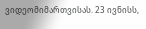ვიდეომიმართვისას. 23 ივნისს,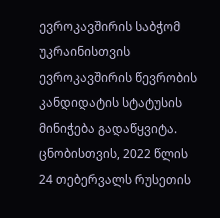ევროკავშირის საბჭომ უკრაინისთვის ევროკავშირის წევრობის კანდიდატის სტატუსის მინიჭება გადაწყვიტა. ცნობისთვის, 2022 წლის 24 თებერვალს რუსეთის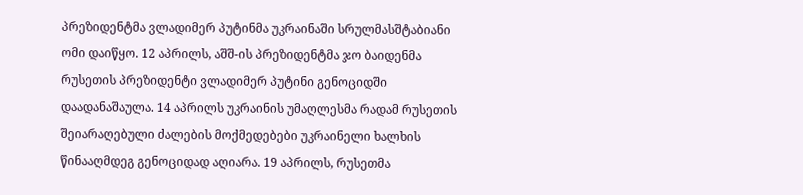პრეზიდენტმა ვლადიმერ პუტინმა უკრაინაში სრულმასშტაბიანი ომი დაიწყო. 12 აპრილს, აშშ-ის პრეზიდენტმა ჯო ბაიდენმა რუსეთის პრეზიდენტი ვლადიმერ პუტინი გენოციდში დაადანაშაულა. 14 აპრილს უკრაინის უმაღლესმა რადამ რუსეთის შეიარაღებული ძალების მოქმედებები უკრაინელი ხალხის წინააღმდეგ გენოციდად აღიარა. 19 აპრილს, რუსეთმა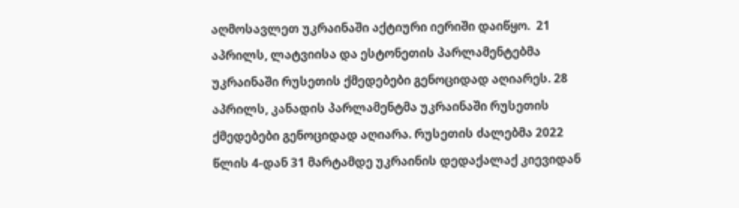აღმოსავლეთ უკრაინაში აქტიური იერიში დაიწყო.  21 აპრილს, ლატვიისა და ესტონეთის პარლამენტებმა უკრაინაში რუსეთის ქმედებები გენოციდად აღიარეს. 28 აპრილს, კანადის პარლამენტმა უკრაინაში რუსეთის ქმედებები გენოციდად აღიარა. რუსეთის ძალებმა 2022 წლის 4-დან 31 მარტამდე უკრაინის დედაქალაქ კიევიდან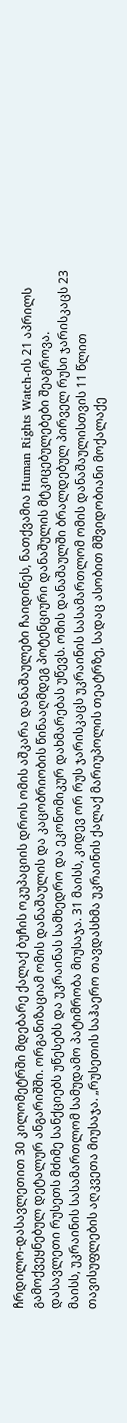ჩრდილო-დასავლეთით 30 კილომეტრში მდებარე ქალაქ ბუჩის ოკუპაციის დროს ომის აშკარა დანაშაულები ჩაიდინეს, ნათქვამია Human Rights Watch-ის 21 აპრილს გამოქვეყნებულ დეტალურ ანგარიშში. ორგანიზაციამ ომის დანაშაულის და კაცობრიობის წინააღმდეგ პოტენციური დანაშულის მტკიცებულებები შეაგროვა. დასავლეთი რუსეთს მძიმე სანქციებს უწესებს და უკრაინას სამხედრო და ეკონომიკურ დახმარებას უწევს. ომის დანაშაულში ბრალდებულ პირველ რუსი ჯარისკაცს 23 მაისს, უკრაინის სასამართლომ სამუდამო პატიმრობა მიუსაჯა. 31 მაისს, კიდევ ორ რუს ჯარისკაცს უკრაინის სასამართლომ ომის დანაშაულისთვის 11 წლით თავისუფლების აღკვეთა მიუსაჯა. „რუსეთის საჰაერო თავდასხმა უკრაინის ქალაქ მარიუპოლის თეატრზე, სადაც ასობით მშვიდობიანი მოქალაქე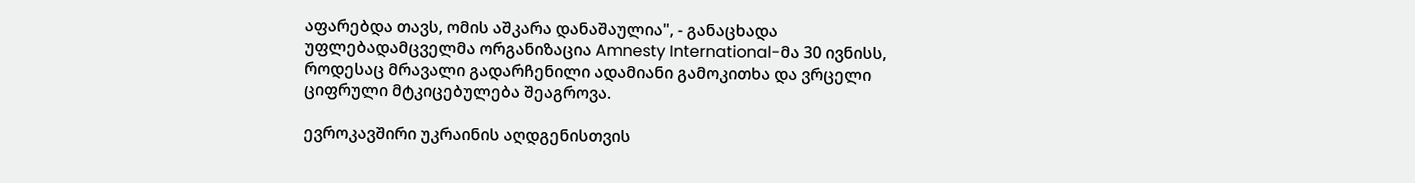აფარებდა თავს, ომის აშკარა დანაშაულია", - განაცხადა უფლებადამცველმა ორგანიზაცია Amnesty International-მა 30 ივნისს, როდესაც მრავალი გადარჩენილი ადამიანი გამოკითხა და ვრცელი ციფრული მტკიცებულება შეაგროვა.

ევროკავშირი უკრაინის აღდგენისთვის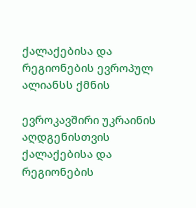ქალაქებისა და რეგიონების ევროპულ ალიანსს ქმნის

ევროკავშირი უკრაინის აღდგენისთვის ქალაქებისა და რეგიონების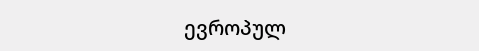ევროპულ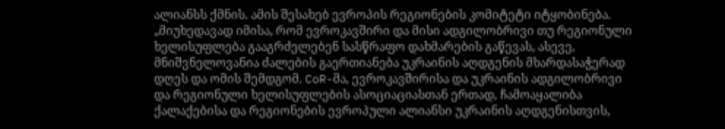ალიანსს ქმნის. ამის შესახებ ევროპის რეგიონების კომიტეტი იტყობინება.  „მიუხედავად იმისა, რომ ევროკავშირი და მისი ადგილობრივი თუ რეგიონული ხელისუფლება გააგრძელებენ სასწრაფო დახმარების გაწევას, ასევე, მნიშვნელოვანია ძალების გაერთიანება უკრაინის აღდგენის მხარდასაჭერად დღეს და ომის შემდგომ. CoR-მა, ევროკავშირისა და უკრაინის ადგილობრივი და რეგიონული ხელისუფლების ასოციაციასთან ერთად, ჩამოაყალიბა ქალაქებისა და რეგიონების ევროპული ალიანსი უკრაინის აღდგენისთვის,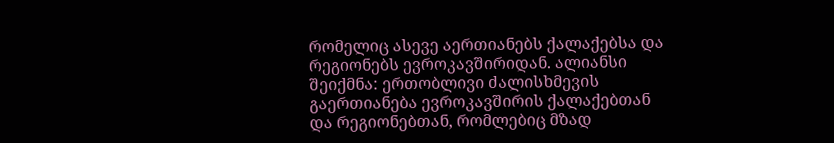რომელიც ასევე აერთიანებს ქალაქებსა და რეგიონებს ევროკავშირიდან. ალიანსი შეიქმნა: ერთობლივი ძალისხმევის გაერთიანება ევროკავშირის ქალაქებთან და რეგიონებთან, რომლებიც მზად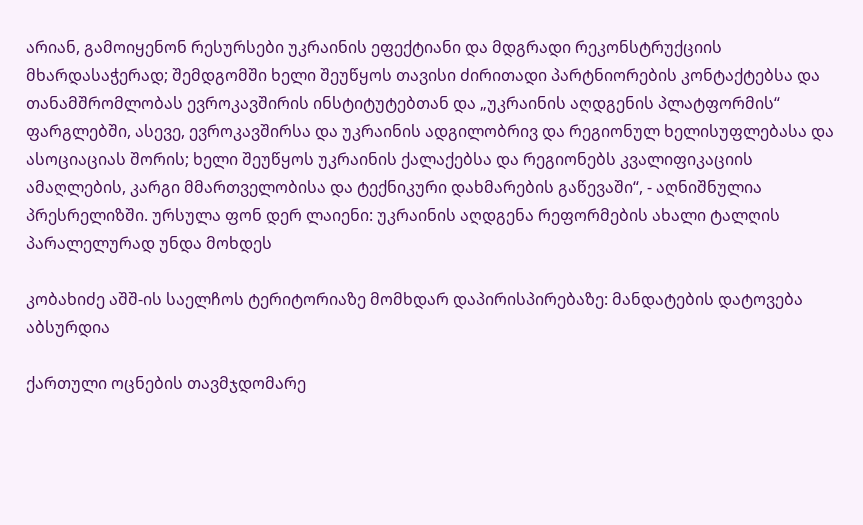არიან, გამოიყენონ რესურსები უკრაინის ეფექტიანი და მდგრადი რეკონსტრუქციის მხარდასაჭერად; შემდგომში ხელი შეუწყოს თავისი ძირითადი პარტნიორების კონტაქტებსა და თანამშრომლობას ევროკავშირის ინსტიტუტებთან და „უკრაინის აღდგენის პლატფორმის“ ფარგლებში, ასევე, ევროკავშირსა და უკრაინის ადგილობრივ და რეგიონულ ხელისუფლებასა და ასოციაციას შორის; ხელი შეუწყოს უკრაინის ქალაქებსა და რეგიონებს კვალიფიკაციის ამაღლების, კარგი მმართველობისა და ტექნიკური დახმარების გაწევაში“, - აღნიშნულია პრესრელიზში. ურსულა ფონ დერ ლაიენი: უკრაინის აღდგენა რეფორმების ახალი ტალღის პარალელურად უნდა მოხდეს

კობახიძე აშშ-ის საელჩოს ტერიტორიაზე მომხდარ დაპირისპირებაზე: მანდატების დატოვება აბსურდია

ქართული ოცნების თავმჯდომარე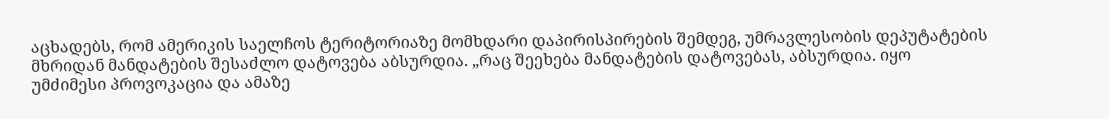აცხადებს, რომ ამერიკის საელჩოს ტერიტორიაზე მომხდარი დაპირისპირების შემდეგ, უმრავლესობის დეპუტატების მხრიდან მანდატების შესაძლო დატოვება აბსურდია. „რაც შეეხება მანდატების დატოვებას, აბსურდია. იყო უმძიმესი პროვოკაცია და ამაზე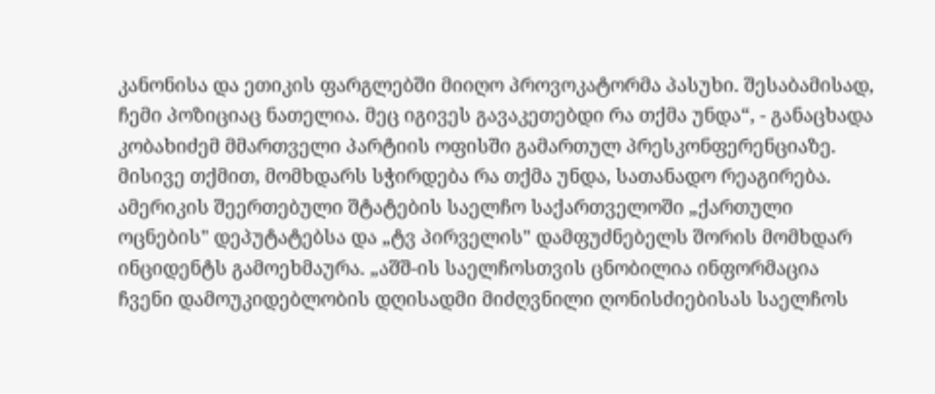კანონისა და ეთიკის ფარგლებში მიიღო პროვოკატორმა პასუხი. შესაბამისად, ჩემი პოზიციაც ნათელია. მეც იგივეს გავაკეთებდი რა თქმა უნდა“, - განაცხადა კობახიძემ მმართველი პარტიის ოფისში გამართულ პრესკონფერენციაზე. მისივე თქმით, მომხდარს სჭირდება რა თქმა უნდა, სათანადო რეაგირება. ამერიკის შეერთებული შტატების საელჩო საქართველოში „ქართული ოცნების" დეპუტატებსა და „ტვ პირველის" დამფუძნებელს შორის მომხდარ ინციდენტს გამოეხმაურა. „აშშ-ის საელჩოსთვის ცნობილია ინფორმაცია ჩვენი დამოუკიდებლობის დღისადმი მიძღვნილი ღონისძიებისას საელჩოს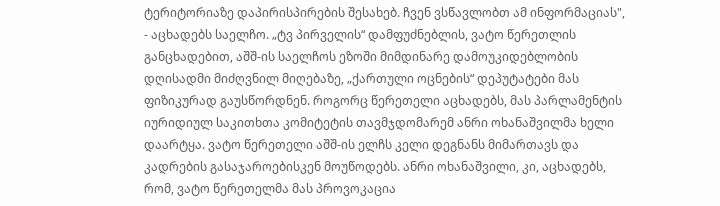ტერიტორიაზე დაპირისპირების შესახებ. ჩვენ ვსწავლობთ ამ ინფორმაციას", - აცხადებს საელჩო. „ტვ პირველის“ დამფუძნებლის, ვატო წერეთლის განცხადებით, აშშ-ის საელჩოს ეზოში მიმდინარე დამოუკიდებლობის დღისადმი მიძღვნილ მიღებაზე, „ქართული ოცნების“ დეპუტატები მას ფიზიკურად გაუსწორდნენ. როგორც წერეთელი აცხადებს, მას პარლამენტის იურიდიულ საკითხთა კომიტეტის თავმჯდომარემ ანრი ოხანაშვილმა ხელი დაარტყა. ვატო წერეთელი აშშ-ის ელჩს კელი დეგნანს მიმართავს და კადრების გასაჯაროებისკენ მოუწოდებს. ანრი ოხანაშვილი, კი, აცხადებს, რომ, ვატო წერეთელმა მას პროვოკაცია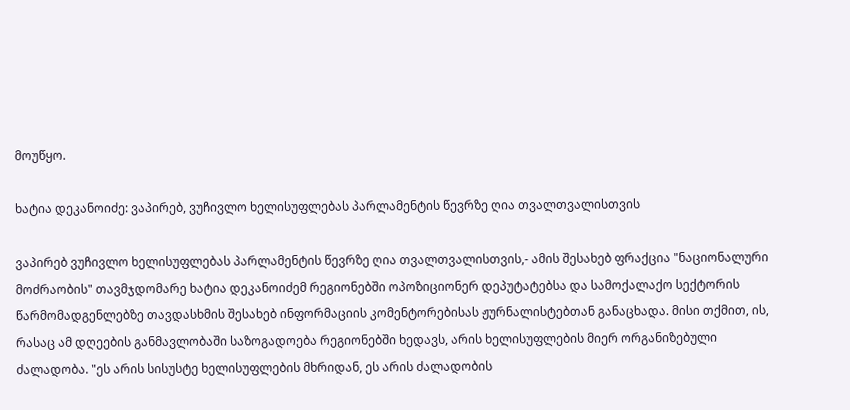მოუწყო.

ხატია დეკანოიძე: ვაპირებ, ვუჩივლო ხელისუფლებას პარლამენტის წევრზე ღია თვალთვალისთვის

ვაპირებ ვუჩივლო ხელისუფლებას პარლამენტის წევრზე ღია თვალთვალისთვის,- ამის შესახებ ფრაქცია "ნაციონალური მოძრაობის" თავმჯდომარე ხატია დეკანოიძემ რეგიონებში ოპოზიციონერ დეპუტატებსა და სამოქალაქო სექტორის წარმომადგენლებზე თავდასხმის შესახებ ინფორმაციის კომენტორებისას ჟურნალისტებთან განაცხადა. მისი თქმით, ის, რასაც ამ დღეების განმავლობაში საზოგადოება რეგიონებში ხედავს, არის ხელისუფლების მიერ ორგანიზებული ძალადობა. "ეს არის სისუსტე ხელისუფლების მხრიდან, ეს არის ძალადობის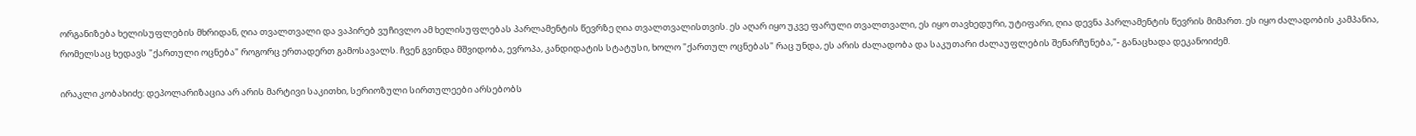ორგანიზება ხელისუფლების მხრიდან, ღია თვალთვალი და ვაპირებ ვუჩივლო ამ ხელისუფლებას პარლამენტის წევრზე ღია თვალთვალისთვის. ეს აღარ იყო უკვე ფარული თვალთვალი, ეს იყო თავხედური, უტიფარი, ღია დევნა პარლამენტის წევრის მიმართ. ეს იყო ძალადობის კამპანია, რომელსაც ხედავს "ქართული ოცნება" როგორც ერთადერთ გამოსავალს. ჩვენ გვინდა მშვიდობა, ევროპა, კანდიდატის სტატუსი, ხოლო "ქართულ ოცნებას" რაც უნდა, ეს არის ძალადობა და საკუთარი ძალაუფლების შენარჩუნება,"- განაცხადა დეკანოიძემ.

ირაკლი კობახიძე: დეპოლარიზაცია არ არის მარტივი საკითხი, სერიოზული სირთულეები არსებობს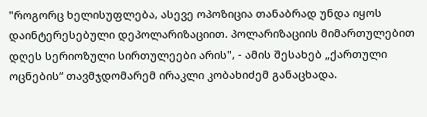"როგორც ხელისუფლება, ასევე ოპოზიცია თანაბრად უნდა იყოს დაინტერესებული დეპოლარიზაციით. პოლარიზაციის მიმართულებით დღეს სერიოზული სირთულეები არის", - ამის შესახებ „ქართული ოცნების“ თავმჯდომარემ ირაკლი კობახიძემ განაცხადა.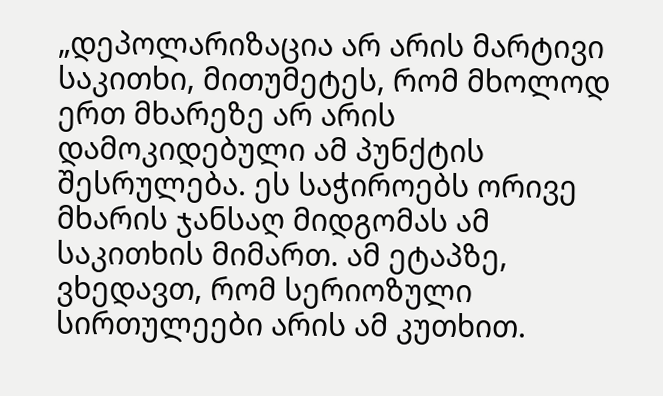„დეპოლარიზაცია არ არის მარტივი საკითხი, მითუმეტეს, რომ მხოლოდ ერთ მხარეზე არ არის დამოკიდებული ამ პუნქტის შესრულება. ეს საჭიროებს ორივე მხარის ჯანსაღ მიდგომას ამ საკითხის მიმართ. ამ ეტაპზე, ვხედავთ, რომ სერიოზული სირთულეები არის ამ კუთხით.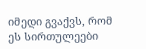იმედი გვაქვს, რომ ეს სირთულეები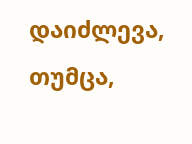დაიძლევა, თუმცა,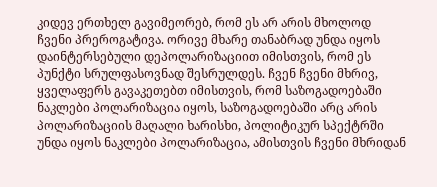კიდევ ერთხელ გავიმეორებ, რომ ეს არ არის მხოლოდ ჩვენი პრეროგატივა. ორივე მხარე თანაბრად უნდა იყოს დაინტერსებული დეპოლარიზაციით იმისთვის, რომ ეს პუნქტი სრულფასოვნად შესრულდეს. ჩვენ ჩვენი მხრივ, ყველაფერს გავაკეთებთ იმისთვის, რომ საზოგადოებაში ნაკლები პოლარიზაცია იყოს, საზოგადოებაში არც არის პოლარიზაციის მაღალი ხარისხი, პოლიტიკურ სპექტრში უნდა იყოს ნაკლები პოლარიზაცია, ამისთვის ჩვენი მხრიდან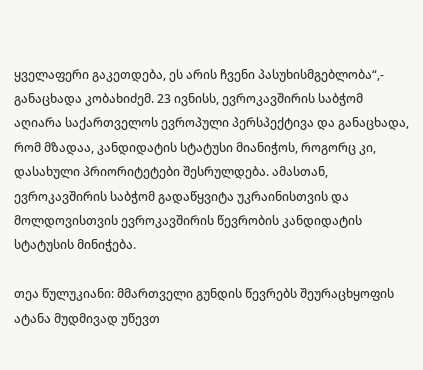ყველაფერი გაკეთდება, ეს არის ჩვენი პასუხისმგებლობა“,- განაცხადა კობახიძემ. 23 ივნისს, ევროკავშირის საბჭომ აღიარა საქართველოს ევროპული პერსპექტივა და განაცხადა, რომ მზადაა, კანდიდატის სტატუსი მიანიჭოს, როგორც კი, დასახული პრიორიტეტები შესრულდება. ამასთან, ევროკავშირის საბჭომ გადაწყვიტა უკრაინისთვის და მოლდოვისთვის ევროკავშირის წევრობის კანდიდატის სტატუსის მინიჭება.

თეა წულუკიანი: მმართველი გუნდის წევრებს შეურაცხყოფის ატანა მუდმივად უწევთ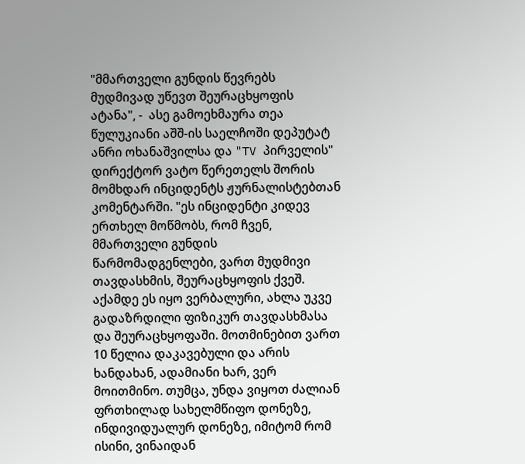"მმართველი გუნდის წევრებს მუდმივად უწევთ შეურაცხყოფის ატანა", -  ასე გამოეხმაურა თეა წულუკიანი აშშ-ის საელჩოში დეპუტატ ანრი ოხანაშვილსა და "TV პირველის" დირექტორ ვატო წერეთელს შორის მომხდარ ინციდენტს ჟურნალისტებთან კომენტარში. "ეს ინციდენტი კიდევ ერთხელ მოწმობს, რომ ჩვენ, მმართველი გუნდის წარმომადგენლები, ვართ მუდმივი თავდასხმის, შეურაცხყოფის ქვეშ. აქამდე ეს იყო ვერბალური, ახლა უკვე გადაზრდილი ფიზიკურ თავდასხმასა და შეურაცხყოფაში. მოთმინებით ვართ 10 წელია დაკავებული და არის ხანდახან, ადამიანი ხარ, ვერ მოითმინო. თუმცა, უნდა ვიყოთ ძალიან ფრთხილად სახელმწიფო დონეზე, ინდივიდუალურ დონეზე, იმიტომ რომ ისინი, ვინაიდან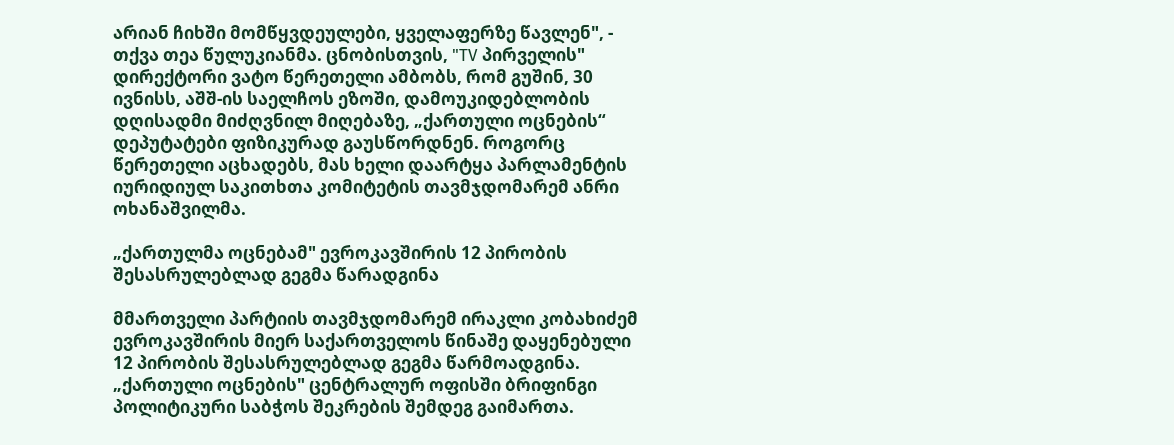არიან ჩიხში მომწყვდეულები, ყველაფერზე წავლენ", - თქვა თეა წულუკიანმა. ცნობისთვის, "TV პირველის" დირექტორი ვატო წერეთელი ამბობს, რომ გუშინ, 30 ივნისს, აშშ-ის საელჩოს ეზოში, დამოუკიდებლობის დღისადმი მიძღვნილ მიღებაზე, „ქართული ოცნების“ დეპუტატები ფიზიკურად გაუსწორდნენ. როგორც წერეთელი აცხადებს, მას ხელი დაარტყა პარლამენტის იურიდიულ საკითხთა კომიტეტის თავმჯდომარემ ანრი ოხანაშვილმა.

„ქართულმა ოცნებამ" ევროკავშირის 12 პირობის შესასრულებლად გეგმა წარადგინა

მმართველი პარტიის თავმჯდომარემ ირაკლი კობახიძემ ევროკავშირის მიერ საქართველოს წინაშე დაყენებული 12 პირობის შესასრულებლად გეგმა წარმოადგინა. „ქართული ოცნების" ცენტრალურ ოფისში ბრიფინგი პოლიტიკური საბჭოს შეკრების შემდეგ გაიმართა.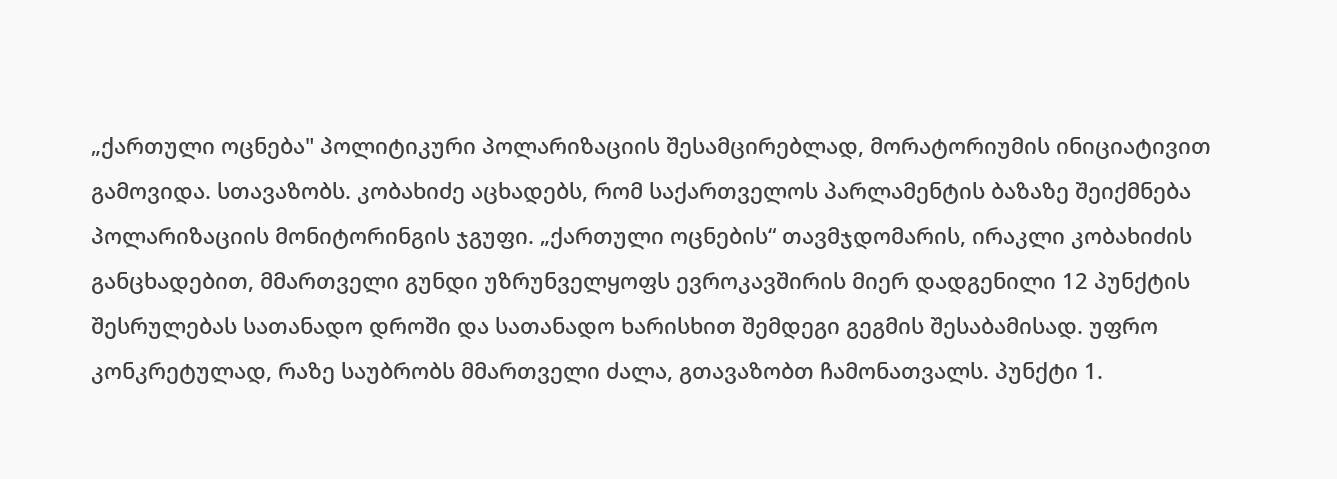„ქართული ოცნება" პოლიტიკური პოლარიზაციის შესამცირებლად, მორატორიუმის ინიციატივით გამოვიდა. სთავაზობს. კობახიძე აცხადებს, რომ საქართველოს პარლამენტის ბაზაზე შეიქმნება პოლარიზაციის მონიტორინგის ჯგუფი. „ქართული ოცნების“ თავმჯდომარის, ირაკლი კობახიძის განცხადებით, მმართველი გუნდი უზრუნველყოფს ევროკავშირის მიერ დადგენილი 12 პუნქტის შესრულებას სათანადო დროში და სათანადო ხარისხით შემდეგი გეგმის შესაბამისად. უფრო კონკრეტულად, რაზე საუბრობს მმართველი ძალა, გთავაზობთ ჩამონათვალს. პუნქტი 1.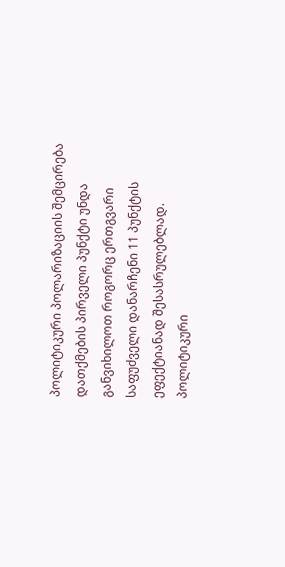პოლიტიკური პოლარიზაციის შემცირება დათქმების პირველი პუნქტი უნდა განვიხილოთ როგორც ერთგვარი საფუძველი დანარჩენი 11 პუნქტის ეფექტიანად შესასრულებლად. პოლიტიკური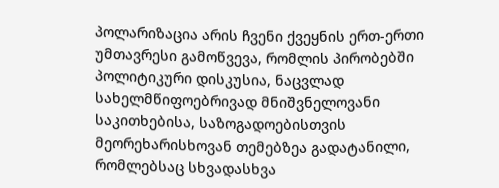პოლარიზაცია არის ჩვენი ქვეყნის ერთ-ერთი უმთავრესი გამოწვევა, რომლის პირობებში პოლიტიკური დისკუსია, ნაცვლად სახელმწიფოებრივად მნიშვნელოვანი საკითხებისა, საზოგადოებისთვის მეორეხარისხოვან თემებზეა გადატანილი, რომლებსაც სხვადასხვა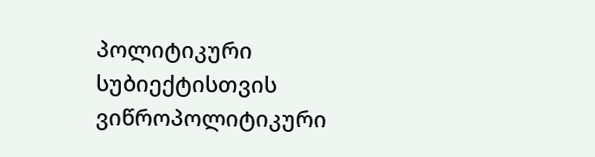პოლიტიკური სუბიექტისთვის ვიწროპოლიტიკური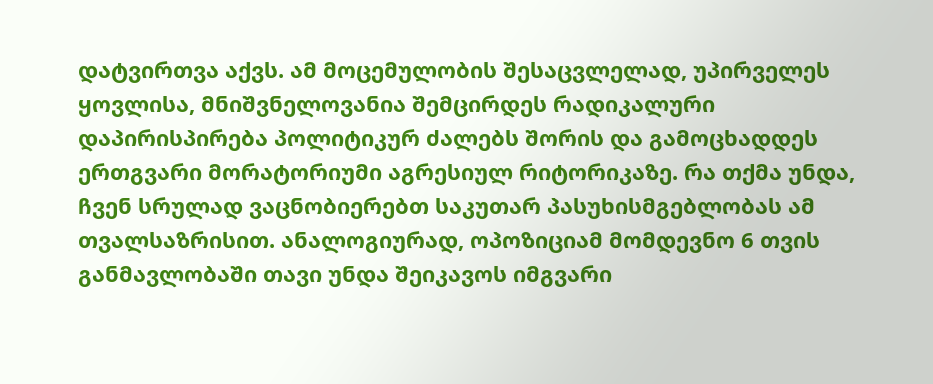დატვირთვა აქვს. ამ მოცემულობის შესაცვლელად, უპირველეს ყოვლისა, მნიშვნელოვანია შემცირდეს რადიკალური დაპირისპირება პოლიტიკურ ძალებს შორის და გამოცხადდეს ერთგვარი მორატორიუმი აგრესიულ რიტორიკაზე. რა თქმა უნდა, ჩვენ სრულად ვაცნობიერებთ საკუთარ პასუხისმგებლობას ამ თვალსაზრისით. ანალოგიურად, ოპოზიციამ მომდევნო 6 თვის განმავლობაში თავი უნდა შეიკავოს იმგვარი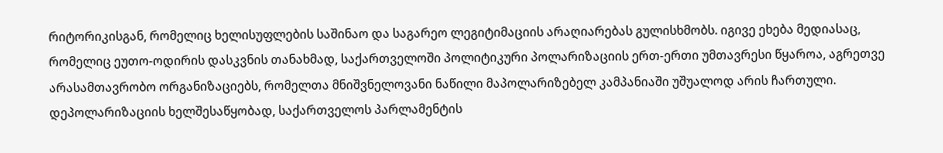რიტორიკისგან, რომელიც ხელისუფლების საშინაო და საგარეო ლეგიტიმაციის არაღიარებას გულისხმობს. იგივე ეხება მედიასაც, რომელიც ეუთო-ოდირის დასკვნის თანახმად, საქართველოში პოლიტიკური პოლარიზაციის ერთ-ერთი უმთავრესი წყაროა, აგრეთვე არასამთავრობო ორგანიზაციებს, რომელთა მნიშვნელოვანი ნაწილი მაპოლარიზებელ კამპანიაში უშუალოდ არის ჩართული. დეპოლარიზაციის ხელშესაწყობად, საქართველოს პარლამენტის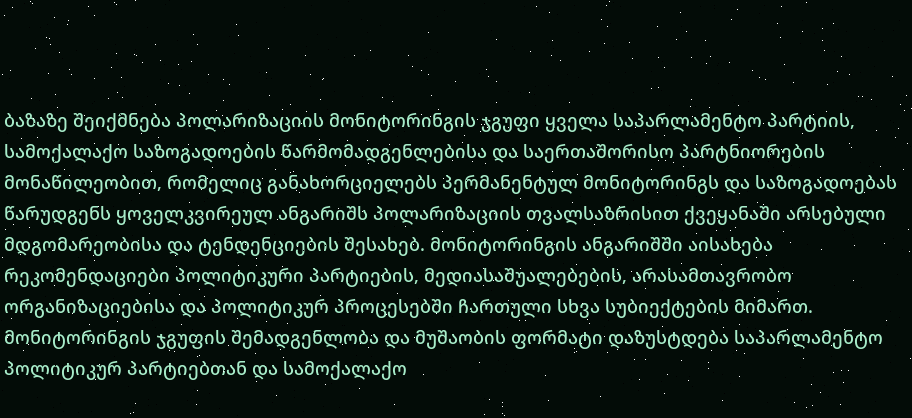ბაზაზე შეიქმნება პოლარიზაციის მონიტორინგის ჯგუფი ყველა საპარლამენტო პარტიის, სამოქალაქო საზოგადოების წარმომადგენლებისა და საერთაშორისო პარტნიორების მონაწილეობით, რომელიც განახორციელებს პერმანენტულ მონიტორინგს და საზოგადოებას წარუდგენს ყოველკვირეულ ანგარიშს პოლარიზაციის თვალსაზრისით ქვეყანაში არსებული მდგომარეობისა და ტენდენციების შესახებ. მონიტორინგის ანგარიშში აისახება რეკომენდაციები პოლიტიკური პარტიების, მედიასაშუალებების, არასამთავრობო ორგანიზაციებისა და პოლიტიკურ პროცესებში ჩართული სხვა სუბიექტების მიმართ. მონიტორინგის ჯგუფის შემადგენლობა და მუშაობის ფორმატი დაზუსტდება საპარლამენტო პოლიტიკურ პარტიებთან და სამოქალაქო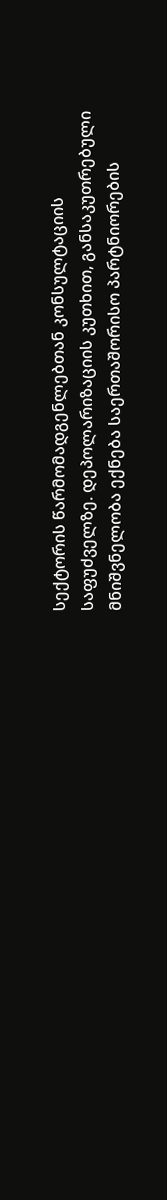სექტორის წარმომადგენლებთან კონსულტაციის საფუძველზე. დეპოლარიზაციის კუთხით, განსაკუთრებული მნიშვნელობა ექნება საერთაშორისო პარტნიორების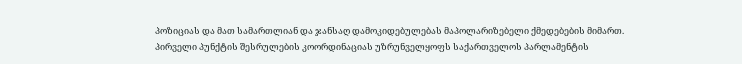პოზიციას და მათ სამართლიან და ჯანსაღ დამოკიდებულებას მაპოლარიზებელი ქმედებების მიმართ. პირველი პუნქტის შესრულების კოორდინაციას უზრუნველყოფს საქართველოს პარლამენტის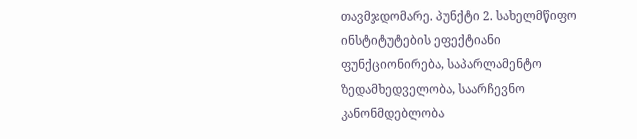თავმჯდომარე. პუნქტი 2. სახელმწიფო ინსტიტუტების ეფექტიანი ფუნქციონირება, საპარლამენტო ზედამხედველობა, საარჩევნო კანონმდებლობა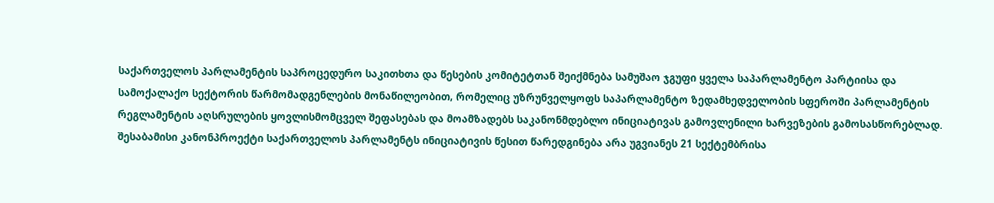საქართველოს პარლამენტის საპროცედურო საკითხთა და წესების კომიტეტთან შეიქმნება სამუშაო ჯგუფი ყველა საპარლამენტო პარტიისა და სამოქალაქო სექტორის წარმომადგენლების მონაწილეობით, რომელიც უზრუნველყოფს საპარლამენტო ზედამხედველობის სფეროში პარლამენტის რეგლამენტის აღსრულების ყოვლისმომცველ შეფასებას და მოამზადებს საკანონმდებლო ინიციატივას გამოვლენილი ხარვეზების გამოსასწორებლად. შესაბამისი კანონპროექტი საქართველოს პარლამენტს ინიციატივის წესით წარედგინება არა უგვიანეს 21 სექტემბრისა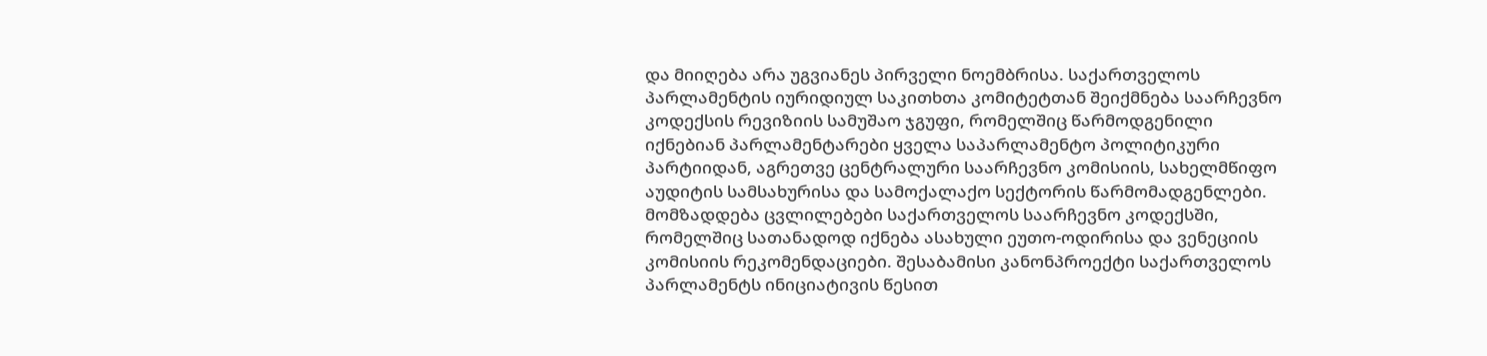და მიიღება არა უგვიანეს პირველი ნოემბრისა. საქართველოს პარლამენტის იურიდიულ საკითხთა კომიტეტთან შეიქმნება საარჩევნო კოდექსის რევიზიის სამუშაო ჯგუფი, რომელშიც წარმოდგენილი იქნებიან პარლამენტარები ყველა საპარლამენტო პოლიტიკური პარტიიდან, აგრეთვე ცენტრალური საარჩევნო კომისიის, სახელმწიფო აუდიტის სამსახურისა და სამოქალაქო სექტორის წარმომადგენლები. მომზადდება ცვლილებები საქართველოს საარჩევნო კოდექსში, რომელშიც სათანადოდ იქნება ასახული ეუთო-ოდირისა და ვენეციის კომისიის რეკომენდაციები. შესაბამისი კანონპროექტი საქართველოს პარლამენტს ინიციატივის წესით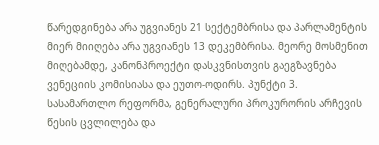წარედგინება არა უგვიანეს 21 სექტემბრისა და პარლამენტის მიერ მიიღება არა უგვიანეს 13 დეკემბრისა. მეორე მოსმენით მიღებამდე, კანონპროექტი დასკვნისთვის გაეგზავნება ვენეციის კომისიასა და ეუთო-ოდირს. პუნქტი 3. სასამართლო რეფორმა, გენერალური პროკურორის არჩევის წესის ცვლილება და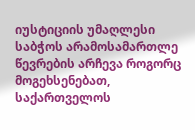იუსტიციის უმაღლესი საბჭოს არამოსამართლე წევრების არჩევა როგორც მოგეხსენებათ, საქართველოს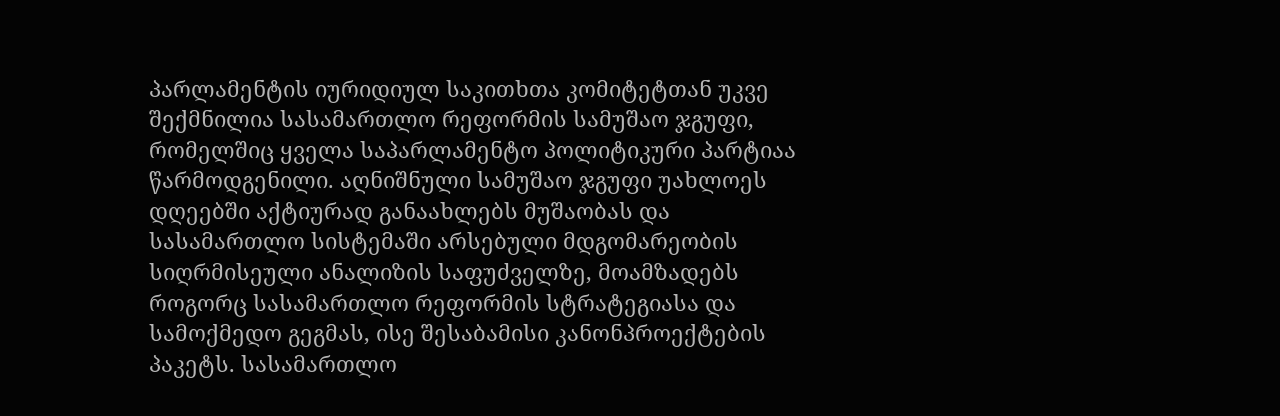პარლამენტის იურიდიულ საკითხთა კომიტეტთან უკვე შექმნილია სასამართლო რეფორმის სამუშაო ჯგუფი, რომელშიც ყველა საპარლამენტო პოლიტიკური პარტიაა წარმოდგენილი. აღნიშნული სამუშაო ჯგუფი უახლოეს დღეებში აქტიურად განაახლებს მუშაობას და სასამართლო სისტემაში არსებული მდგომარეობის სიღრმისეული ანალიზის საფუძველზე, მოამზადებს როგორც სასამართლო რეფორმის სტრატეგიასა და სამოქმედო გეგმას, ისე შესაბამისი კანონპროექტების პაკეტს. სასამართლო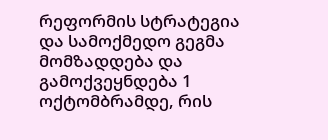რეფორმის სტრატეგია და სამოქმედო გეგმა მომზადდება და გამოქვეყნდება 1 ოქტომბრამდე, რის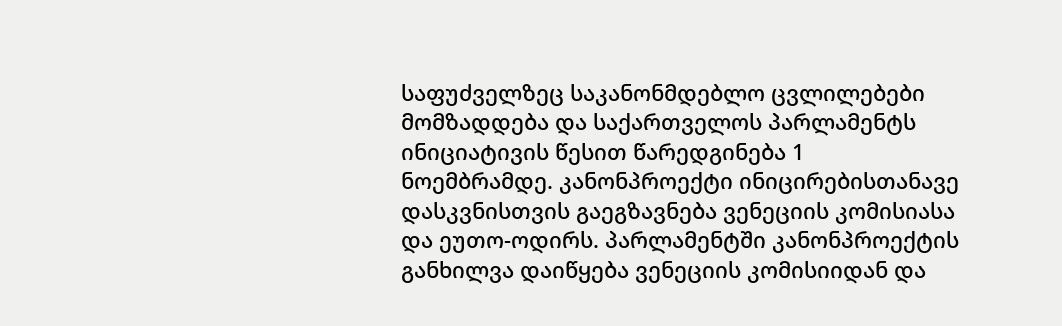საფუძველზეც საკანონმდებლო ცვლილებები მომზადდება და საქართველოს პარლამენტს ინიციატივის წესით წარედგინება 1 ნოემბრამდე. კანონპროექტი ინიცირებისთანავე დასკვნისთვის გაეგზავნება ვენეციის კომისიასა და ეუთო-ოდირს. პარლამენტში კანონპროექტის განხილვა დაიწყება ვენეციის კომისიიდან და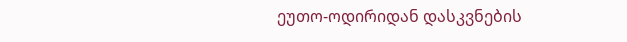ეუთო-ოდირიდან დასკვნების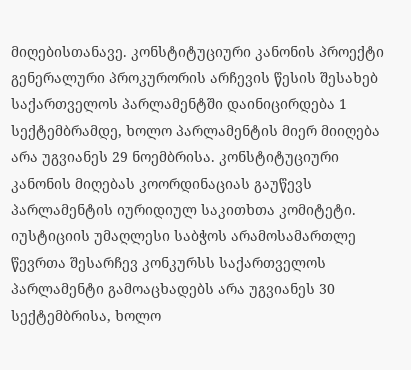მიღებისთანავე. კონსტიტუციური კანონის პროექტი გენერალური პროკურორის არჩევის წესის შესახებ საქართველოს პარლამენტში დაინიცირდება 1 სექტემბრამდე, ხოლო პარლამენტის მიერ მიიღება არა უგვიანეს 29 ნოემბრისა. კონსტიტუციური კანონის მიღებას კოორდინაციას გაუწევს პარლამენტის იურიდიულ საკითხთა კომიტეტი. იუსტიციის უმაღლესი საბჭოს არამოსამართლე წევრთა შესარჩევ კონკურსს საქართველოს პარლამენტი გამოაცხადებს არა უგვიანეს 30 სექტემბრისა, ხოლო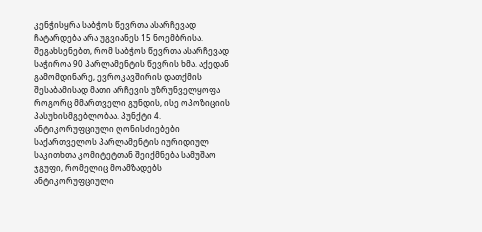კენჭისყრა საბჭოს წევრთა ასარჩევად ჩატარდება არა უგვიანეს 15 ნოემბრისა. შეგახსენებთ, რომ საბჭოს წევრთა ასარჩევად საჭიროა 90 პარლამენტის წევრის ხმა. აქედან გამომდინარე, ევროკავშირის დათქმის შესაბამისად მათი არჩევის უზრუნველყოფა როგორც მმართველი გუნდის, ისე ოპოზიციის პასუხისმგებლობაა. პუნქტი 4. ანტიკორუფციული ღონისძიებები საქართველოს პარლამენტის იურიდიულ საკითხთა კომიტეტთან შეიქმნება სამუშაო ჯგუფი, რომელიც მოამზადებს ანტიკორუფციული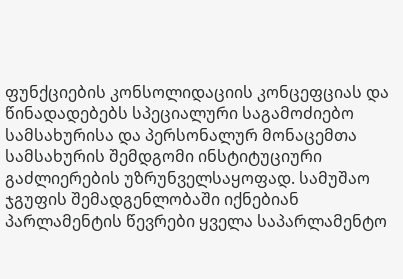ფუნქციების კონსოლიდაციის კონცეფციას და წინადადებებს სპეციალური საგამოძიებო სამსახურისა და პერსონალურ მონაცემთა სამსახურის შემდგომი ინსტიტუციური გაძლიერების უზრუნველსაყოფად. სამუშაო ჯგუფის შემადგენლობაში იქნებიან პარლამენტის წევრები ყველა საპარლამენტო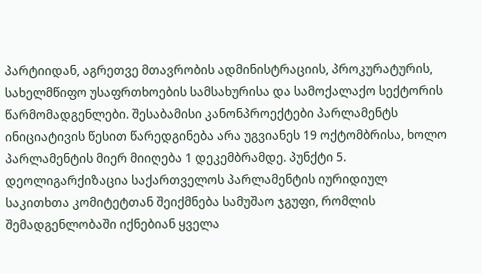პარტიიდან, აგრეთვე მთავრობის ადმინისტრაციის, პროკურატურის, სახელმწიფო უსაფრთხოების სამსახურისა და სამოქალაქო სექტორის წარმომადგენლები. შესაბამისი კანონპროექტები პარლამენტს ინიციატივის წესით წარედგინება არა უგვიანეს 19 ოქტომბრისა, ხოლო პარლამენტის მიერ მიიღება 1 დეკემბრამდე. პუნქტი 5. დეოლიგარქიზაცია საქართველოს პარლამენტის იურიდიულ საკითხთა კომიტეტთან შეიქმნება სამუშაო ჯგუფი, რომლის შემადგენლობაში იქნებიან ყველა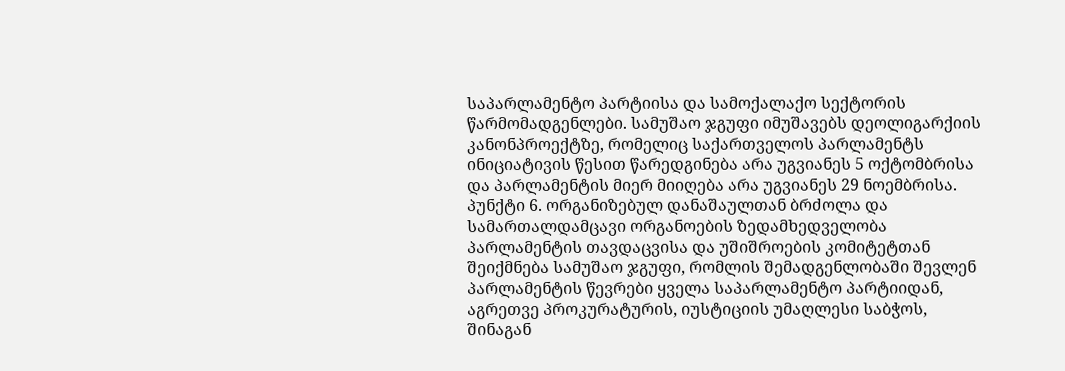საპარლამენტო პარტიისა და სამოქალაქო სექტორის წარმომადგენლები. სამუშაო ჯგუფი იმუშავებს დეოლიგარქიის კანონპროექტზე, რომელიც საქართველოს პარლამენტს ინიციატივის წესით წარედგინება არა უგვიანეს 5 ოქტომბრისა და პარლამენტის მიერ მიიღება არა უგვიანეს 29 ნოემბრისა. პუნქტი 6. ორგანიზებულ დანაშაულთან ბრძოლა და სამართალდამცავი ორგანოების ზედამხედველობა პარლამენტის თავდაცვისა და უშიშროების კომიტეტთან შეიქმნება სამუშაო ჯგუფი, რომლის შემადგენლობაში შევლენ პარლამენტის წევრები ყველა საპარლამენტო პარტიიდან, აგრეთვე პროკურატურის, იუსტიციის უმაღლესი საბჭოს, შინაგან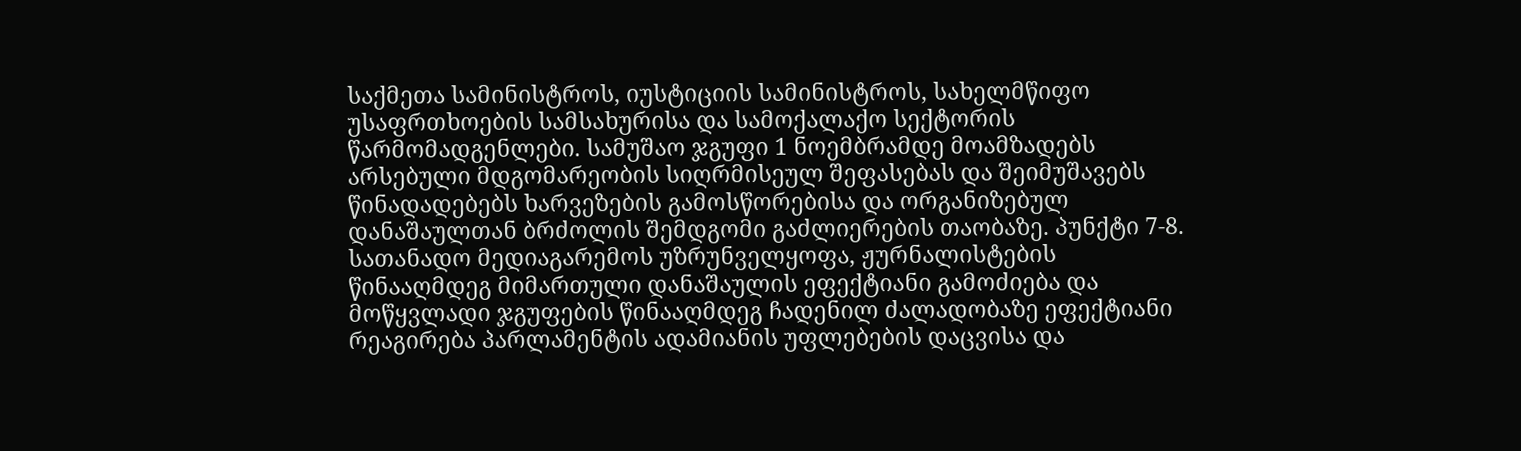საქმეთა სამინისტროს, იუსტიციის სამინისტროს, სახელმწიფო უსაფრთხოების სამსახურისა და სამოქალაქო სექტორის წარმომადგენლები. სამუშაო ჯგუფი 1 ნოემბრამდე მოამზადებს არსებული მდგომარეობის სიღრმისეულ შეფასებას და შეიმუშავებს წინადადებებს ხარვეზების გამოსწორებისა და ორგანიზებულ დანაშაულთან ბრძოლის შემდგომი გაძლიერების თაობაზე. პუნქტი 7-8. სათანადო მედიაგარემოს უზრუნველყოფა, ჟურნალისტების წინააღმდეგ მიმართული დანაშაულის ეფექტიანი გამოძიება და მოწყვლადი ჯგუფების წინააღმდეგ ჩადენილ ძალადობაზე ეფექტიანი რეაგირება პარლამენტის ადამიანის უფლებების დაცვისა და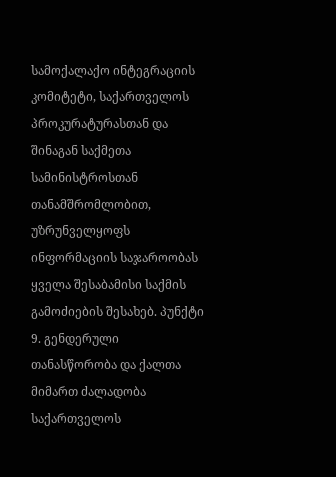სამოქალაქო ინტეგრაციის კომიტეტი, საქართველოს პროკურატურასთან და შინაგან საქმეთა სამინისტროსთან თანამშრომლობით, უზრუნველყოფს ინფორმაციის საჯაროობას ყველა შესაბამისი საქმის გამოძიების შესახებ. პუნქტი 9. გენდერული თანასწორობა და ქალთა მიმართ ძალადობა საქართველოს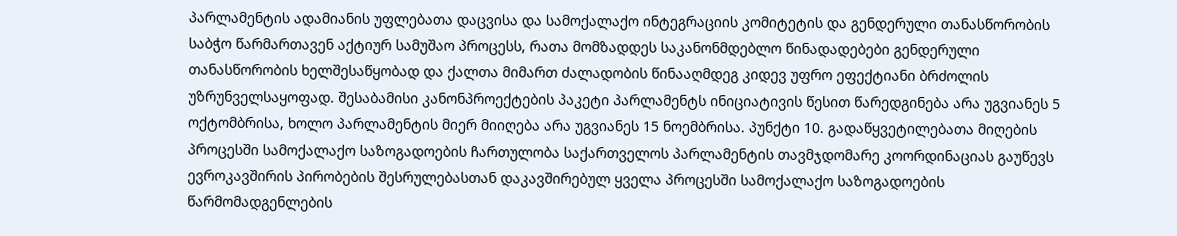პარლამენტის ადამიანის უფლებათა დაცვისა და სამოქალაქო ინტეგრაციის კომიტეტის და გენდერული თანასწორობის საბჭო წარმართავენ აქტიურ სამუშაო პროცესს, რათა მომზადდეს საკანონმდებლო წინადადებები გენდერული თანასწორობის ხელშესაწყობად და ქალთა მიმართ ძალადობის წინააღმდეგ კიდევ უფრო ეფექტიანი ბრძოლის უზრუნველსაყოფად. შესაბამისი კანონპროექტების პაკეტი პარლამენტს ინიციატივის წესით წარედგინება არა უგვიანეს 5 ოქტომბრისა, ხოლო პარლამენტის მიერ მიიღება არა უგვიანეს 15 ნოემბრისა. პუნქტი 10. გადაწყვეტილებათა მიღების პროცესში სამოქალაქო საზოგადოების ჩართულობა საქართველოს პარლამენტის თავმჯდომარე კოორდინაციას გაუწევს ევროკავშირის პირობების შესრულებასთან დაკავშირებულ ყველა პროცესში სამოქალაქო საზოგადოების წარმომადგენლების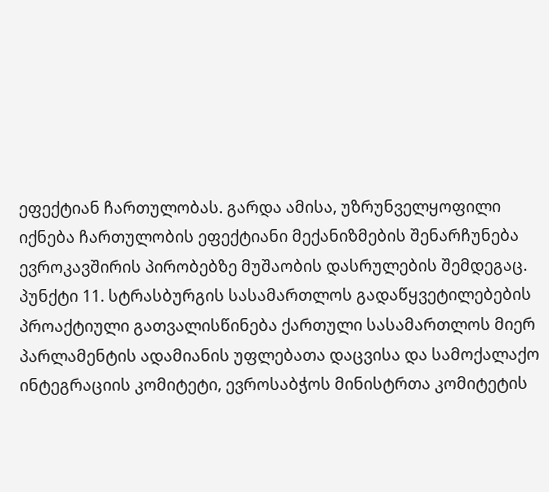ეფექტიან ჩართულობას. გარდა ამისა, უზრუნველყოფილი იქნება ჩართულობის ეფექტიანი მექანიზმების შენარჩუნება ევროკავშირის პირობებზე მუშაობის დასრულების შემდეგაც. პუნქტი 11. სტრასბურგის სასამართლოს გადაწყვეტილებების პროაქტიული გათვალისწინება ქართული სასამართლოს მიერ პარლამენტის ადამიანის უფლებათა დაცვისა და სამოქალაქო ინტეგრაციის კომიტეტი, ევროსაბჭოს მინისტრთა კომიტეტის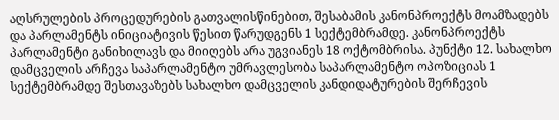აღსრულების პროცედურების გათვალისწინებით, შესაბამის კანონპროექტს მოამზადებს და პარლამენტს ინიციატივის წესით წარუდგენს 1 სექტემბრამდე. კანონპროექტს პარლამენტი განიხილავს და მიიღებს არა უგვიანეს 18 ოქტომბრისა. პუნქტი 12. სახალხო დამცველის არჩევა საპარლამენტო უმრავლესობა საპარლამენტო ოპოზიციას 1 სექტემბრამდე შესთავაზებს სახალხო დამცველის კანდიდატურების შერჩევის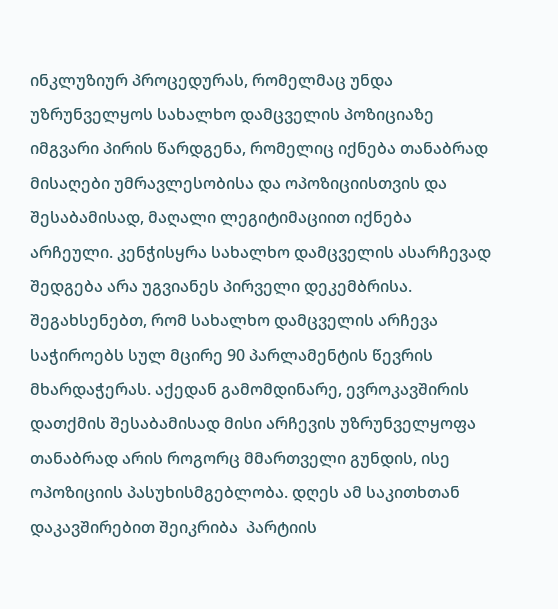ინკლუზიურ პროცედურას, რომელმაც უნდა უზრუნველყოს სახალხო დამცველის პოზიციაზე იმგვარი პირის წარდგენა, რომელიც იქნება თანაბრად მისაღები უმრავლესობისა და ოპოზიციისთვის და შესაბამისად, მაღალი ლეგიტიმაციით იქნება არჩეული. კენჭისყრა სახალხო დამცველის ასარჩევად შედგება არა უგვიანეს პირველი დეკემბრისა. შეგახსენებთ, რომ სახალხო დამცველის არჩევა საჭიროებს სულ მცირე 90 პარლამენტის წევრის მხარდაჭერას. აქედან გამომდინარე, ევროკავშირის დათქმის შესაბამისად მისი არჩევის უზრუნველყოფა თანაბრად არის როგორც მმართველი გუნდის, ისე ოპოზიციის პასუხისმგებლობა. დღეს ამ საკითხთან დაკავშირებით შეიკრიბა  პარტიის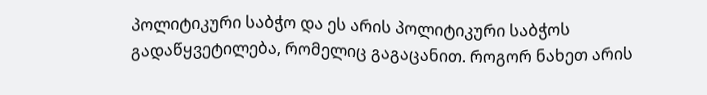პოლიტიკური საბჭო და ეს არის პოლიტიკური საბჭოს გადაწყვეტილება, რომელიც გაგაცანით. როგორ ნახეთ არის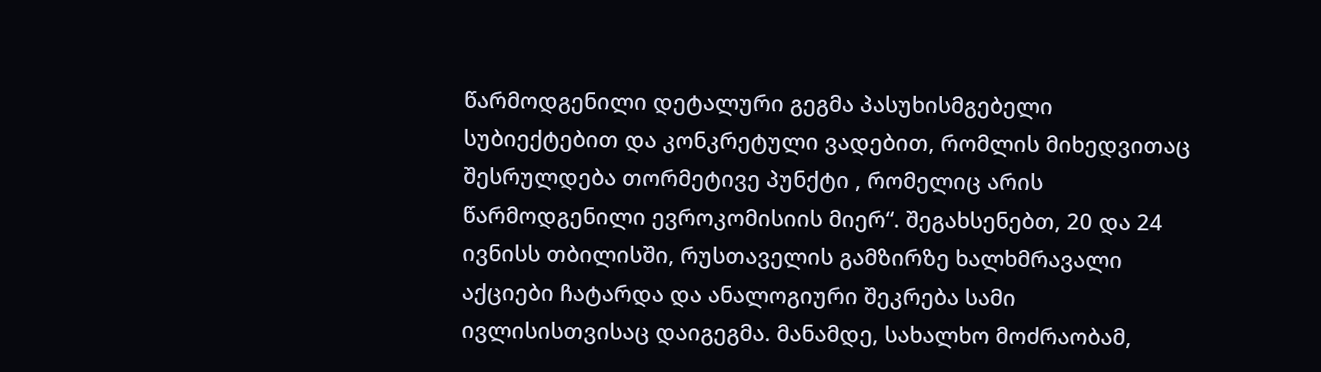წარმოდგენილი დეტალური გეგმა პასუხისმგებელი სუბიექტებით და კონკრეტული ვადებით, რომლის მიხედვითაც შესრულდება თორმეტივე პუნქტი , რომელიც არის წარმოდგენილი ევროკომისიის მიერ“. შეგახსენებთ, 20 და 24 ივნისს თბილისში, რუსთაველის გამზირზე ხალხმრავალი აქციები ჩატარდა და ანალოგიური შეკრება სამი ივლისისთვისაც დაიგეგმა. მანამდე, სახალხო მოძრაობამ,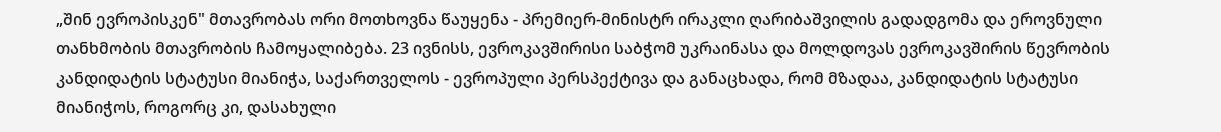„შინ ევროპისკენ" მთავრობას ორი მოთხოვნა წაუყენა - პრემიერ-მინისტრ ირაკლი ღარიბაშვილის გადადგომა და ეროვნული თანხმობის მთავრობის ჩამოყალიბება. 23 ივნისს, ევროკავშირისი საბჭომ უკრაინასა და მოლდოვას ევროკავშირის წევრობის კანდიდატის სტატუსი მიანიჭა, საქართველოს - ევროპული პერსპექტივა და განაცხადა, რომ მზადაა, კანდიდატის სტატუსი მიანიჭოს, როგორც კი, დასახული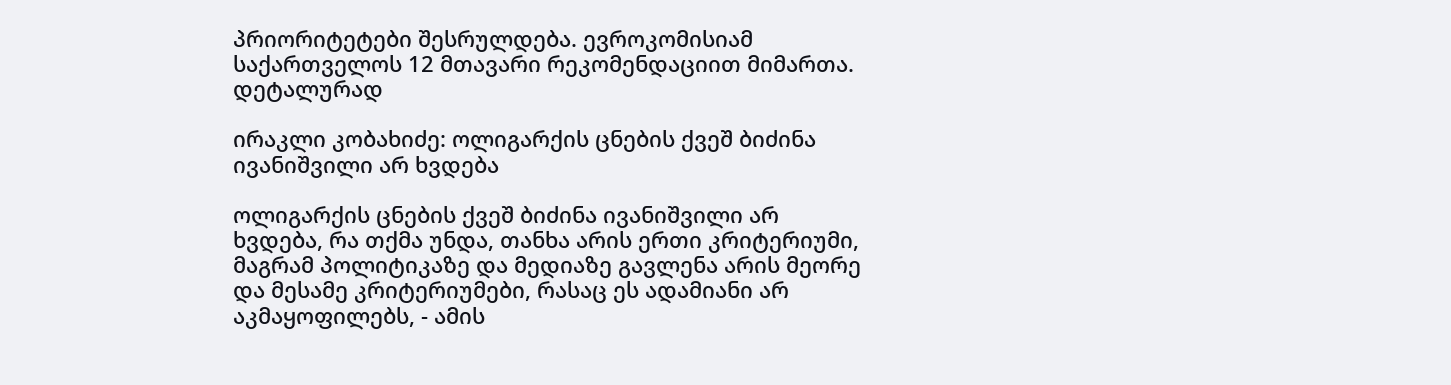პრიორიტეტები შესრულდება. ევროკომისიამ საქართველოს 12 მთავარი რეკომენდაციით მიმართა. დეტალურად

ირაკლი კობახიძე: ოლიგარქის ცნების ქვეშ ბიძინა ივანიშვილი არ ხვდება

ოლიგარქის ცნების ქვეშ ბიძინა ივანიშვილი არ ხვდება, რა თქმა უნდა, თანხა არის ერთი კრიტერიუმი, მაგრამ პოლიტიკაზე და მედიაზე გავლენა არის მეორე და მესამე კრიტერიუმები, რასაც ეს ადამიანი არ აკმაყოფილებს, - ამის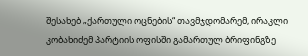შესახებ „ქართული ოცნების“ თავმჯდომარემ, ირაკლი კობახიძემ პარტიის ოფისში გამართულ ბრიფინგზე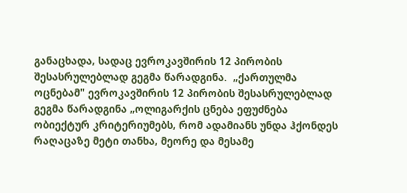განაცხადა, სადაც ევროკავშირის 12 პირობის შესასრულებლად გეგმა წარადგინა.  „ქართულმა ოცნებამ" ევროკავშირის 12 პირობის შესასრულებლად გეგმა წარადგინა „ოლიგარქის ცნება ეფუძნება ობიექტურ კრიტერიუმებს, რომ ადამიანს უნდა ჰქონდეს რაღაცაზე მეტი თანხა, მეორე და მესამე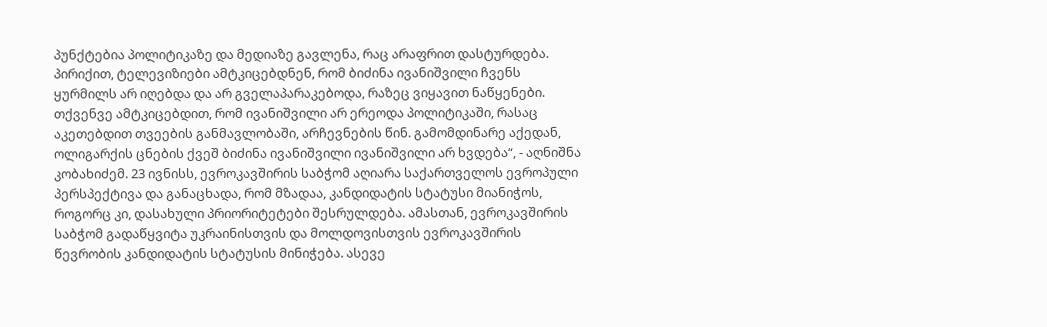პუნქტებია პოლიტიკაზე და მედიაზე გავლენა, რაც არაფრით დასტურდება. პირიქით, ტელევიზიები ამტკიცებდნენ, რომ ბიძინა ივანიშვილი ჩვენს ყურმილს არ იღებდა და არ გველაპარაკებოდა, რაზეც ვიყავით ნაწყენები. თქვენვე ამტკიცებდით, რომ ივანიშვილი არ ერეოდა პოლიტიკაში, რასაც აკეთებდით თვეების განმავლობაში, არჩევნების წინ. გამომდინარე აქედან, ოლიგარქის ცნების ქვეშ ბიძინა ივანიშვილი ივანიშვილი არ ხვდება“, - აღნიშნა კობახიძემ. 23 ივნისს, ევროკავშირის საბჭომ აღიარა საქართველოს ევროპული პერსპექტივა და განაცხადა, რომ მზადაა, კანდიდატის სტატუსი მიანიჭოს, როგორც კი, დასახული პრიორიტეტები შესრულდება. ამასთან, ევროკავშირის საბჭომ გადაწყვიტა უკრაინისთვის და მოლდოვისთვის ევროკავშირის წევრობის კანდიდატის სტატუსის მინიჭება. ასევე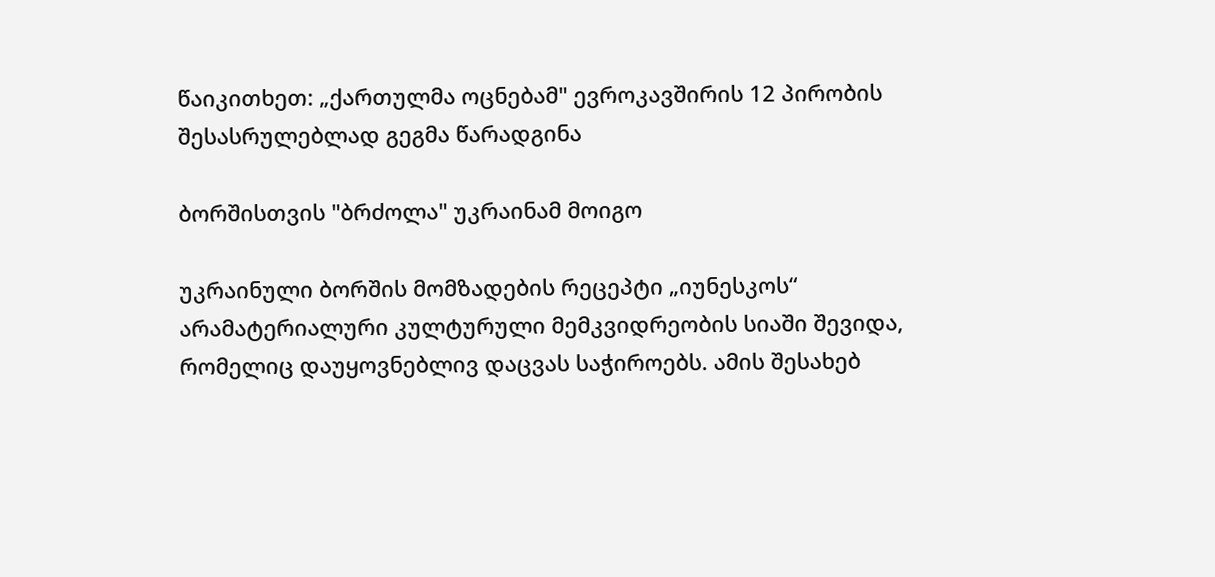წაიკითხეთ: „ქართულმა ოცნებამ" ევროკავშირის 12 პირობის შესასრულებლად გეგმა წარადგინა

ბორშისთვის "ბრძოლა" უკრაინამ მოიგო

უკრაინული ბორშის მომზადების რეცეპტი „იუნესკოს“ არამატერიალური კულტურული მემკვიდრეობის სიაში შევიდა, რომელიც დაუყოვნებლივ დაცვას საჭიროებს. ამის შესახებ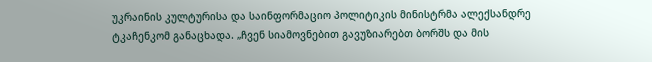უკრაინის კულტურისა და საინფორმაციო პოლიტიკის მინისტრმა ალექსანდრე ტკაჩენკომ განაცხადა. „ჩვენ სიამოვნებით გავუზიარებთ ბორშს და მის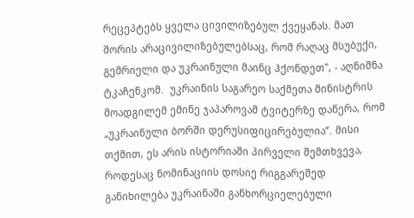რეცეპტებს ყველა ცივილიზებულ ქვეყანას. მათ შორის არაცივილიზებულებსაც, რომ რაღაც მსუბუქი, გემრიელი და უკრაინული მაინც ჰქონდეთ", - აღნიშნა ტკაჩენკომ.  უკრაინის საგარეო საქმეთა მინისტრის მოადგილემ ემინე ჯაპაროვამ ტვიტერზე დაწერა, რომ „უკრაინული ბორში დერუსიფიცირებულია“. მისი თქმით, ეს არის ისტორიაში პირველი შემთხვევა, როდესაც ნომინაციის დოსიე რიგგარეშედ განიხილება უკრაინაში განხორციელებული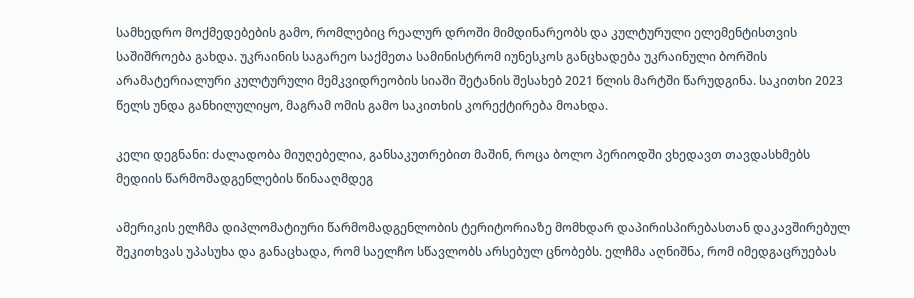სამხედრო მოქმედებების გამო, რომლებიც რეალურ დროში მიმდინარეობს და კულტურული ელემენტისთვის საშიშროება გახდა. უკრაინის საგარეო საქმეთა სამინისტრომ იუნესკოს განცხადება უკრაინული ბორშის არამატერიალური კულტურული მემკვიდრეობის სიაში შეტანის შესახებ 2021 წლის მარტში წარუდგინა. საკითხი 2023 წელს უნდა განხილულიყო, მაგრამ ომის გამო საკითხის კორექტირება მოახდა.

კელი დეგნანი: ძალადობა მიუღებელია, განსაკუთრებით მაშინ, როცა ბოლო პერიოდში ვხედავთ თავდასხმებს მედიის წარმომადგენლების წინააღმდეგ

ამერიკის ელჩმა დიპლომატიური წარმომადგენლობის ტერიტორიაზე მომხდარ დაპირისპირებასთან დაკავშირებულ შეკითხვას უპასუხა და განაცხადა, რომ საელჩო სწავლობს არსებულ ცნობებს. ელჩმა აღნიშნა, რომ იმედგაცრუებას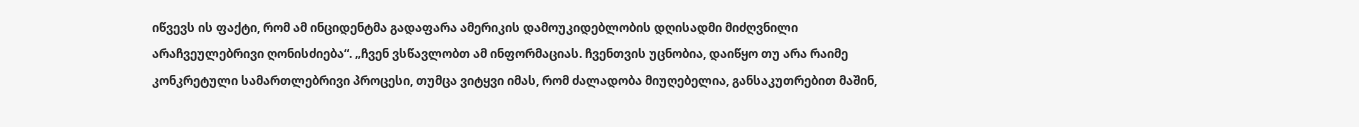იწვევს ის ფაქტი, რომ ამ ინციდენტმა გადაფარა ამერიკის დამოუკიდებლობის დღისადმი მიძღვნილი არაჩვეულებრივი ღონისძიება“. „ჩვენ ვსწავლობთ ამ ინფორმაციას. ჩვენთვის უცნობია, დაიწყო თუ არა რაიმე კონკრეტული სამართლებრივი პროცესი, თუმცა ვიტყვი იმას, რომ ძალადობა მიუღებელია, განსაკუთრებით მაშინ,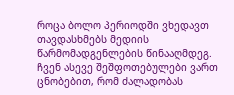როცა ბოლო პერიოდში ვხედავთ თავდასხმებს მედიის წარმომადგენლების წინააღმდეგ. ჩვენ ასევე შეშფოთებულები ვართ ცნობებით, რომ ძალადობას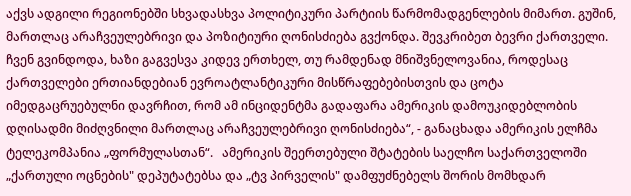აქვს ადგილი რეგიონებში სხვადასხვა პოლიტიკური პარტიის წარმომადგენლების მიმართ. გუშინ, მართლაც არაჩვეულებრივი და პოზიტიური ღონისძიება გვქონდა. შევკრიბეთ ბევრი ქართველი. ჩვენ გვინდოდა, ხაზი გაგვესვა კიდევ ერთხელ, თუ რამდენად მნიშვნელოვანია, როდესაც ქართველები ერთიანდებიან ევროატლანტიკური მისწრაფებებისთვის და ცოტა იმედგაცრუებულნი დავრჩით, რომ ამ ინციდენტმა გადაფარა ამერიკის დამოუკიდებლობის დღისადმი მიძღვნილი მართლაც არაჩვეულებრივი ღონისძიება“, - განაცხადა ამერიკის ელჩმა ტელეკომპანია „ფორმულასთან“.   ამერიკის შეერთებული შტატების საელჩო საქართველოში „ქართული ოცნების" დეპუტატებსა და „ტვ პირველის" დამფუძნებელს შორის მომხდარ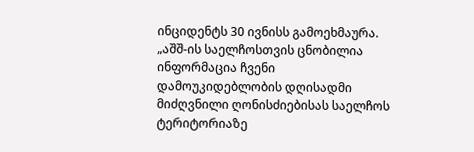ინციდენტს 30 ივნისს გამოეხმაურა. „აშშ-ის საელჩოსთვის ცნობილია ინფორმაცია ჩვენი დამოუკიდებლობის დღისადმი მიძღვნილი ღონისძიებისას საელჩოს ტერიტორიაზე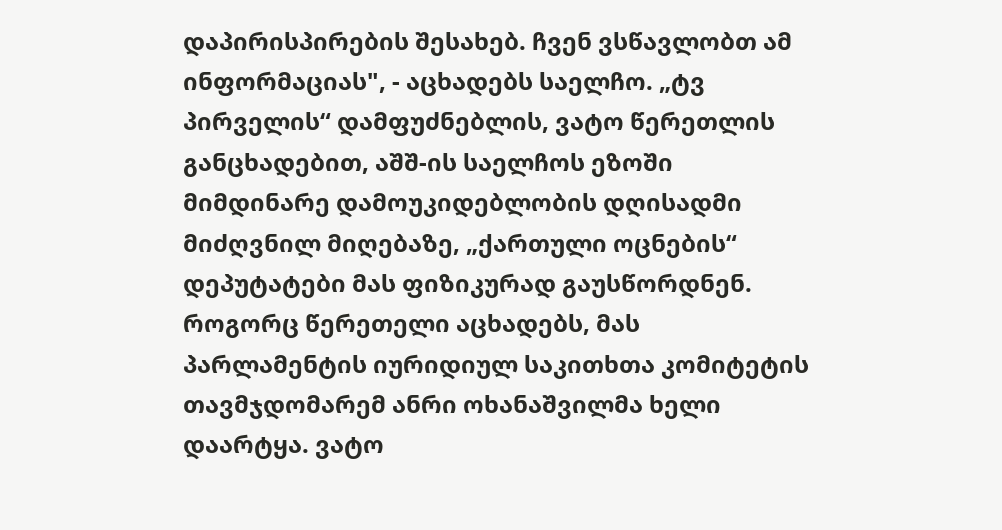დაპირისპირების შესახებ. ჩვენ ვსწავლობთ ამ ინფორმაციას", - აცხადებს საელჩო. „ტვ პირველის“ დამფუძნებლის, ვატო წერეთლის განცხადებით, აშშ-ის საელჩოს ეზოში მიმდინარე დამოუკიდებლობის დღისადმი მიძღვნილ მიღებაზე, „ქართული ოცნების“ დეპუტატები მას ფიზიკურად გაუსწორდნენ. როგორც წერეთელი აცხადებს, მას პარლამენტის იურიდიულ საკითხთა კომიტეტის თავმჯდომარემ ანრი ოხანაშვილმა ხელი დაარტყა. ვატო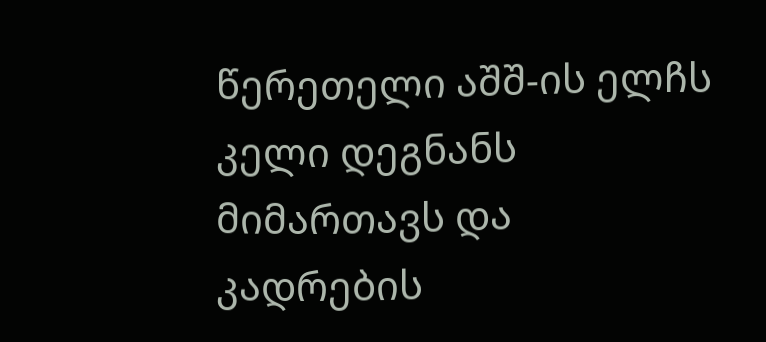წერეთელი აშშ-ის ელჩს კელი დეგნანს მიმართავს და კადრების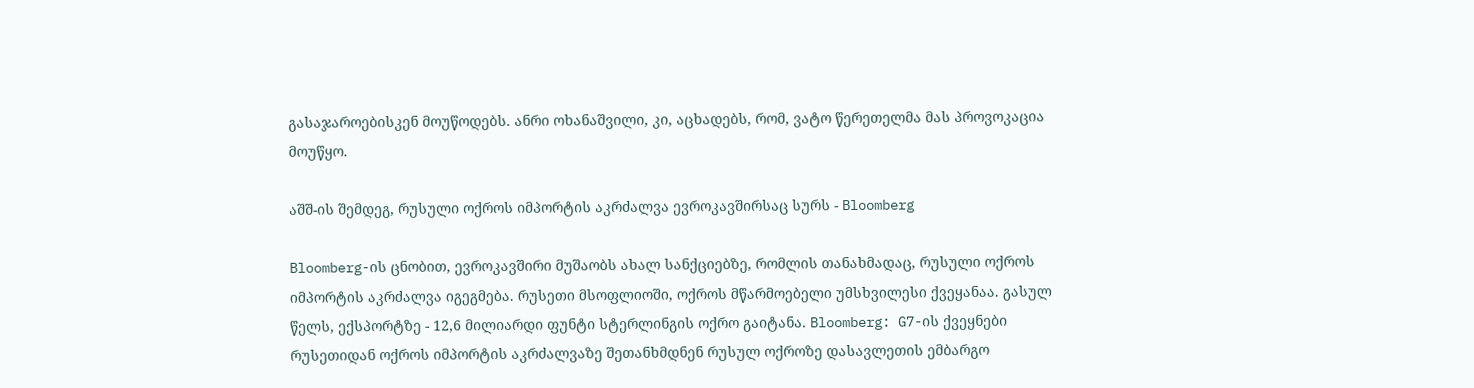გასაჯაროებისკენ მოუწოდებს. ანრი ოხანაშვილი, კი, აცხადებს, რომ, ვატო წერეთელმა მას პროვოკაცია მოუწყო.

აშშ-ის შემდეგ, რუსული ოქროს იმპორტის აკრძალვა ევროკავშირსაც სურს - Bloomberg

Bloomberg-ის ცნობით, ევროკავშირი მუშაობს ახალ სანქციებზე, რომლის თანახმადაც, რუსული ოქროს იმპორტის აკრძალვა იგეგმება. რუსეთი მსოფლიოში, ოქროს მწარმოებელი უმსხვილესი ქვეყანაა. გასულ წელს, ექსპორტზე - 12,6 მილიარდი ფუნტი სტერლინგის ოქრო გაიტანა. Bloomberg: G7-ის ქვეყნები რუსეთიდან ოქროს იმპორტის აკრძალვაზე შეთანხმდნენ რუსულ ოქროზე დასავლეთის ემბარგო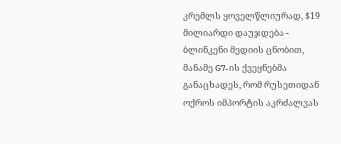კრემლს ყოველწლიურად, $19 მილიარდი დაუჯდება - ბლინკენი მედიის ცნობით, მანამე G7-ის ქვეყნებმა განაცხადეს, რომ რუსეთიდან ოქროს იმპორტის აკრძალვას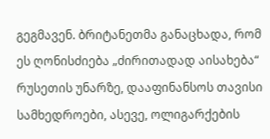გეგმავენ. ბრიტანეთმა განაცხადა, რომ ეს ღონისძიება „ძირითადად აისახება“ რუსეთის უნარზე, დააფინანსოს თავისი სამხედროები, ასევე, ოლიგარქების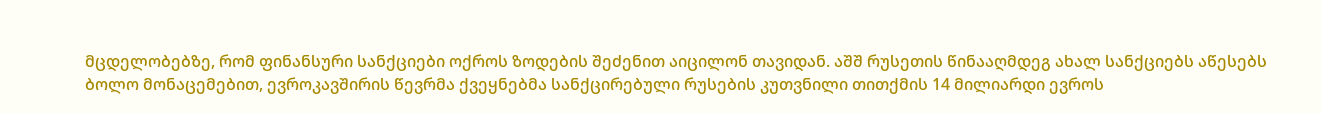მცდელობებზე, რომ ფინანსური სანქციები ოქროს ზოდების შეძენით აიცილონ თავიდან. აშშ რუსეთის წინააღმდეგ ახალ სანქციებს აწესებს ბოლო მონაცემებით, ევროკავშირის წევრმა ქვეყნებმა სანქცირებული რუსების კუთვნილი თითქმის 14 მილიარდი ევროს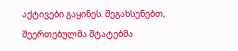აქტივები გაყინეს. შეგახსენებთ, შეერთებულმა შტატებმა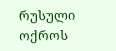რუსული ოქროს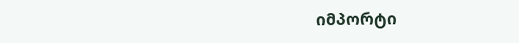იმპორტი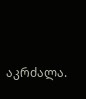აკრძალა.